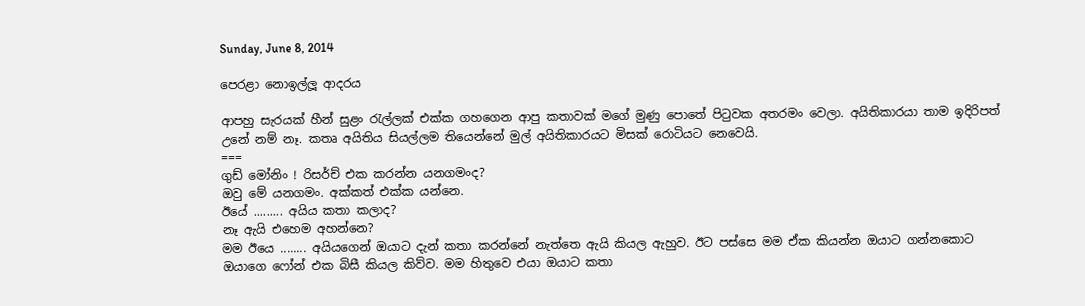Sunday, June 8, 2014

පෙරළා නොඉල්ලූ ආදරය

ආපහු සැරයක් හීන් සුළං රැල්ලක් එක්ක ගහගෙන ආපු කතාවක් මගේ මුණු පොතේ පිටුවක අතරමං වෙලා. අයිතිකාරයා තාම ඉදිරිපත් උනේ නම් නෑ. කතෘ අයිතිය සියල්ලම තියෙන්නේ මුල් අයිතිකාරයට මිසක් රොටියට නෙවෙයි.
===
ගුඩ් මෝනිං ! රිසර්ච් එක කරන්න යනගමංද?
ඔවු මේ යනගමං. අක්කත් එක්ක යන්නෙ.
ඊයේ ......... අයිය කතා කලාද?
නෑ ඇයි එහෙම අහන්නෙ?
මම ඊයෙ ........ අයියගෙන් ඔයාට දැන් කතා කරන්නේ නැත්තෙ ඇයි කියල ඇහුව. ඊට පස්සෙ මම ඒක කියන්න ඔයාට ගන්නකොට ඔයාගෙ ෆෝන් එක බිසී කියල කිව්ව. මම හිතුවෙ එයා ඔයාට කතා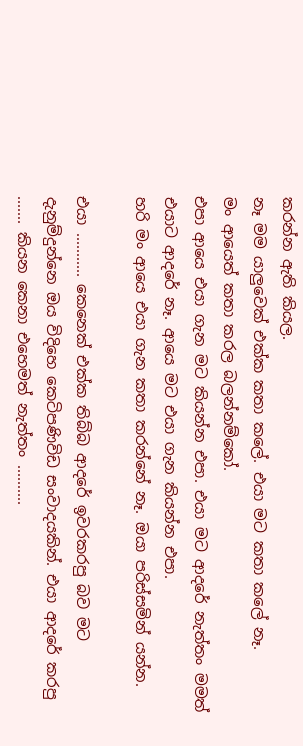කරන්න ඇති කියල.
නෑ මම යාලුවෙක් එක්ක කතා කලේ. එයා මට කතා කලේ නෑ.
මං ආයෙත් කතා කරල බලන්නම්කෝ.
එපා ආයෙ එයා ගැන මට කියන්න එපා. එයා මට ආදරේ නැත්තං මමත් එයාට ආදරේ නෑ. ආයෙ මට එයා ගැන කියන්න එපා.
හරි මං ආයෙ එයා ගැන කතා කරන්නේ නෑ. ඔයා පරිස්සමින් යන්න.

එයා ........... කෙනෙක් එක්ක තිබ්බ ආදරේ ඉවරකරපු බව මට දැනුම්දුන්නෙ ඔය විදිහෙ කෙටිපණිවිඩ සංවාදයකින්. එයා ආදරේ කරපු ....... කියන කෙනා එහෙමත් නැත්තං ..........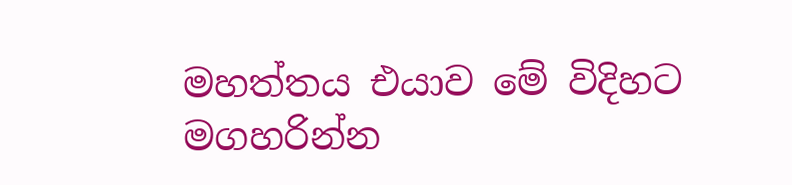මහත්තය එයාව මේ විදිහට මගහරින්න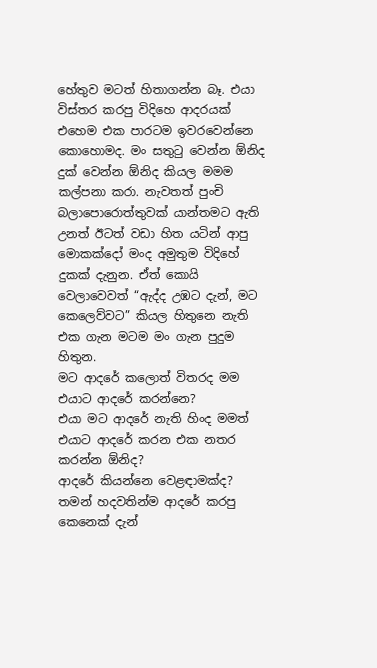හේතුව මටත් හිතාගන්න බෑ. එයා විස්තර කරපු විදිහෙ ආදරයක් එහෙම එක පාරටම ඉවරවෙන්නෙ කොහොමද. මං සතුටු වෙන්න ඕනිද දුක් වෙන්න ඕනිද කියල මමම කල්පනා කරා. නැවතත් පුංචි බලාපොරොත්තුවක් යාන්තමට ඇති උනත් ඊටත් වඩා හිත යටින් ආපු මොකක්දෝ මංද අමුතුම විදිහේ දුකක් දැනුන. ඒත් කොයි වෙලාවෙවත් “ඇද්ද උඹට දැන්, මට කෙලෙව්වට” කියල හිතුනෙ නැති එක ගැන මටම මං ගැන පුදුම හිතුන.
මට ආදරේ කලොත් විතරද මම එයාට ආදරේ කරන්නෙ?
එයා මට ආදරේ නැති හිංද මමත් එයාට ආදරේ කරන එක නතර කරන්න ඕනිද?
ආදරේ කියන්නෙ වෙළඳාමක්ද?
තමන් හදවතින්ම ආදරේ කරපු කෙනෙක් දැන්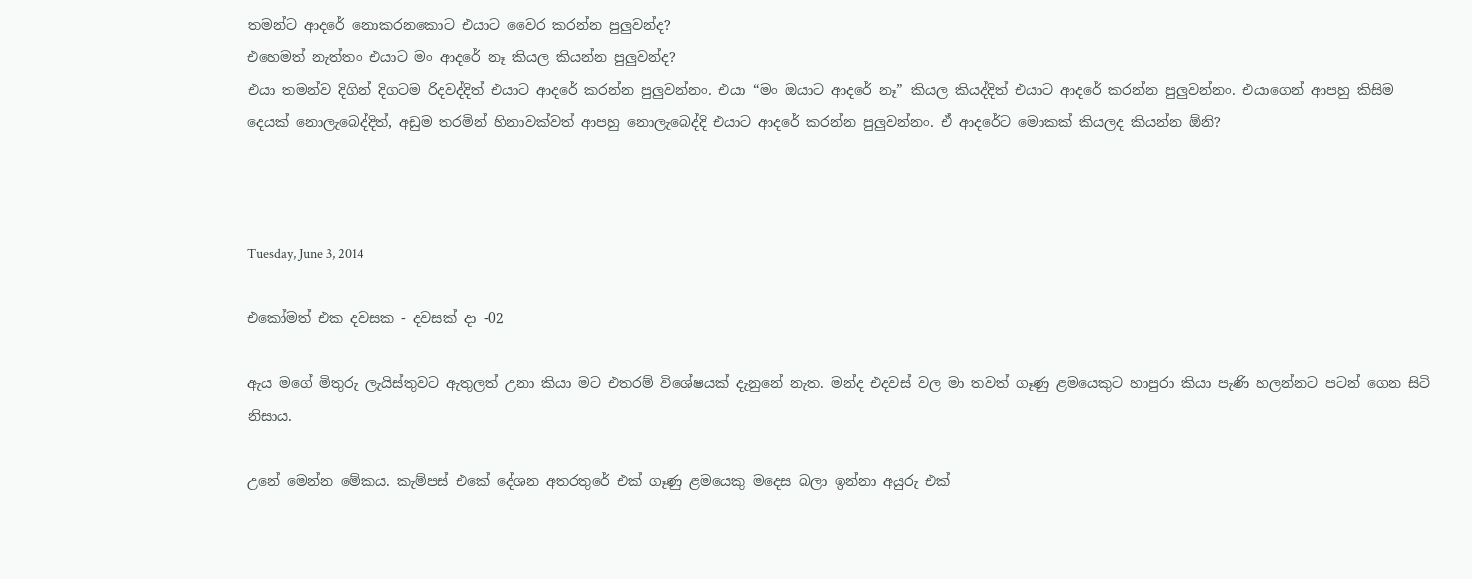තමන්ට ආදරේ නොකරනකොට එයාට වෛර කරන්න පුලුවන්ද?
එහෙමත් නැත්තං එයාට මං ආදරේ නෑ කියල කියන්න පුලුවන්ද?
එයා තමන්ව දිගින් දිගටම රිදවද්දිත් එයාට ආදරේ කරන්න පුලුවන්නං. එයා “මං ඔයාට ආදරේ නෑ” කියල කියද්දිත් එයාට ආදරේ කරන්න පුලුවන්නං. එයාගෙන් ආපහු කිසිම දෙයක් නොලැබෙද්දිත්, අඩුම තරමින් හිනාවක්වත් ආපහු නොලැබෙද්දි එයාට ආදරේ කරන්න පුලුවන්නං. ඒ ආදරේට මොකක් කියලද කියන්න ඕනි?



Tuesday, June 3, 2014

එකෝමත් එක දවසක - දවසක් දා -02

ඇය මගේ මිතුරු ලැයිස්තුවට ඇතුලත් උනා කියා මට එතරම් විශේෂයක් දැනුනේ නැත. මන්ද එදවස් වල මා තවත් ගෑණු ළමයෙකුට හාපුරා කියා පැණි හලන්නට පටන් ගෙන සිටි නිසාය.

උනේ මෙන්න මේකය. කැම්පස් එකේ දේශන අතරතුරේ එක් ගෑණු ළමයෙකු මදෙස බලා ඉන්නා අයුරු එක්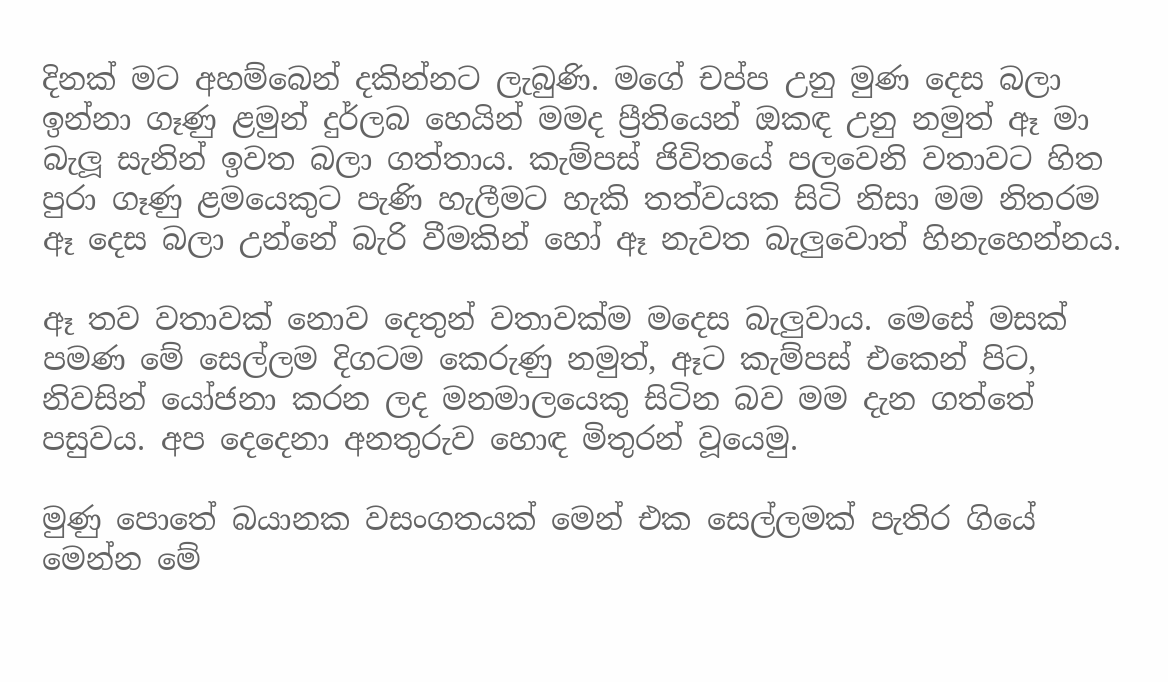දිනක් මට අහම්බෙන් දකින්නට ලැබුණි. මගේ චප්ප උනු මුණ දෙස බලා ඉන්නා ගෑණු ළමුන් දුර්ලබ හෙයින් මමද ප්‍රීතියෙන් ඔකඳ උනු නමුත් ඈ මා බැලූ සැනින් ඉවත බලා ගත්තාය. කැම්පස් ජිවිතයේ පලවෙනි වතාවට හිත පුරා ගෑණු ළමයෙකුට පැණි හැලීමට හැකි තත්වයක සිටි නිසා මම නිතරම ඈ දෙස බලා උන්නේ බැරි වීමකින් හෝ ඈ නැවත බැලුවොත් හිනැහෙන්නය.

ඈ තව වතාවක් නොව දෙතුන් වතාවක්ම මදෙස බැලුවාය. මෙසේ මසක් පමණ මේ සෙල්ලම දිගටම කෙරුණු නමුත්, ඈට කැම්පස් එකෙන් පිට, නිවසින් යෝජනා කරන ලද මනමාලයෙකු සිටින බව මම දැන ගත්තේ පසුවය. අප දෙදෙනා අනතුරුව හොඳ මිතුරන් වූයෙමු.

මුණු පොතේ බයානක වසංගතයක් මෙන් එක සෙල්ලමක් පැතිර ගියේ මෙන්න මේ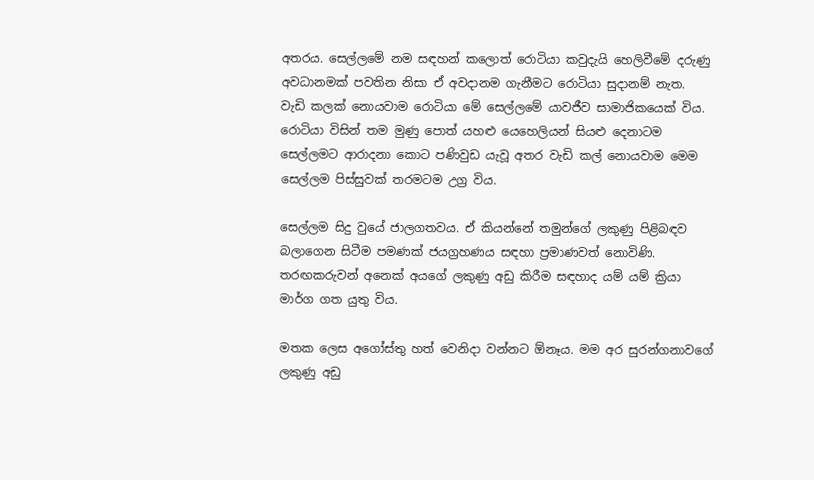අතරය. සෙල්ලමේ නම සඳහන් කලොත් රොටියා කවුදැයි හෙලිවීමේ දරුණු අවධානමක් පවතින නිසා ඒ අවදානම ගැනීමට රොටියා සුදානම් නැත. වැඩි කලක් නොයවාම රොටියා මේ සෙල්ලමේ යාවජීව සාමාජිකයෙක් විය. රොටියා විසින් තම මුණු පොත් යහළු යෙහෙලියන් සියළු දෙනාටම සෙල්ලමට ආරාදනා කොට පණිවුඩ යැවූ අතර වැඩි කල් නොයවාම මෙම සෙල්ලම පිස්සුවක් තරමටම උග්‍ර විය.

සෙල්ලම සිදු වුයේ ජාලගතවය. ඒ කියන්නේ තමුන්ගේ ලකුණු පිළිබඳව බලාගෙන සිටීම පමණක් ජයග්‍රහණය සඳහා ප්‍රමාණවත් නොවිණි. තරඟකරුවන් අනෙක් අයගේ ලකුණු අඩු කිරීම සඳහාද යම් යම් ක්‍රියා මාර්ග ගත යුතු විය.

මතක ලෙස අගෝස්තු හත් වෙනිදා වන්නට ඕනෑය. මම අර සුරන්ගනාවගේ ලකුණු අඩු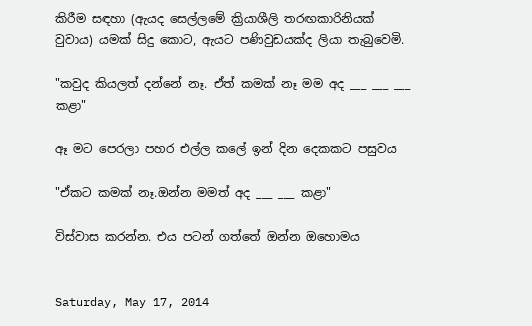කිරීම සඳහා (ඇයද සෙල්ලමේ ක්‍රියාශීලි තරඟකාරිනියක් වුවාය) යමක් සිදු කොට, ඇයට පණිවුඩයක්ද ලියා තැබුවෙමි.

"කවුද කියලත් දන්නේ නෑ. ඒත් කමක් නෑ මම අද ___ ___ ___ කළා"

ඈ මට පෙරලා පහර එල්ල කලේ ඉන් දින දෙකකට පසුවය

"ඒකට කමක් නෑ.ඔන්න මමත් අද ___ ___ කළා"

විස්වාස කරන්න. එය පටන් ගත්තේ ඔන්න ඔහොමය


Saturday, May 17, 2014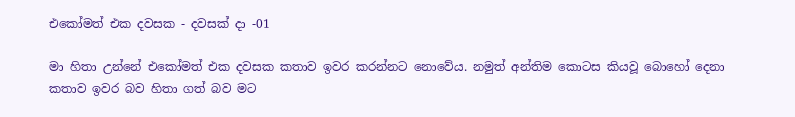එකෝමත් එක දවසක - දවසක් දා -01

මා හිතා උන්නේ එකෝමත් එක දවසක කතාව ඉවර කරන්නට නොවේය. නමුත් අන්තිම කොටස කියවූ බොහෝ දෙනා කතාව ඉවර බව හිතා ගත් බව මට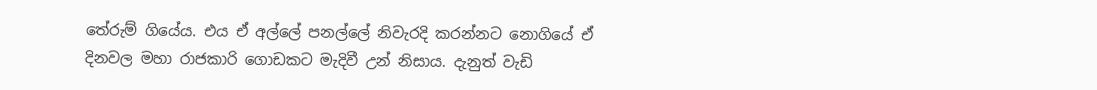තේරුම් ගියේය. එය ඒ අල්ලේ පනල්ලේ නිවැරදි කරන්නට නොගියේ ඒ දිනවල මහා රාජකාරි ගොඩකට මැදිවී උන් නිසාය. දැනුත් වැඩි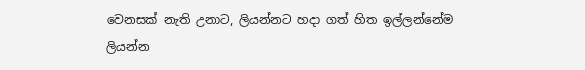වෙනසක් නැති උනාට, ලියන්නට හදා ගත් හිත ඉල්ලන්නේම ලියන්න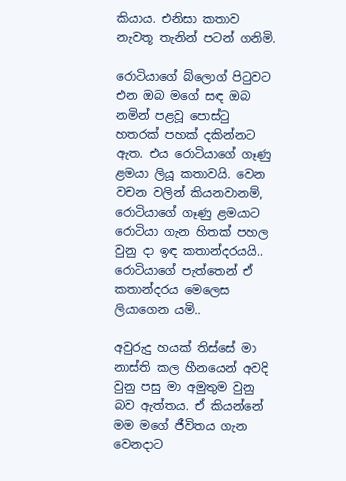කියාය. එනිසා කතාව නැවතූ තැනින් පටන් ගනිමි.

රොටියාගේ බ්ලොග් පිටුවට එන ඔබ මගේ සඳ ඔබ නමින් පළවූ පොස්ටු හතරක් පහක් දකින්නට ඇත. එය රොටියාගේ ගෑණු ළමයා ලියූ කතාවයි. වෙන වචන වලින් කියනවානම්, රොටියාගේ ගෑණු ළමයාට රොටියා ගැන හිතක් පහල වුනු දා ඉඳ කතාන්දරයයි.. රොටියාගේ පැත්තෙන් ඒ කතාන්දරය මෙලෙස ලියාගෙන යමි..

අවුරුදු හයක් තිස්සේ මා නාස්ති කල හීනයෙන් අවදි වුනු පසු මා අමුතුම වුනු බව ඇත්තය. ඒ කියන්නේ මම මගේ ජීවිතය ගැන වෙනදාට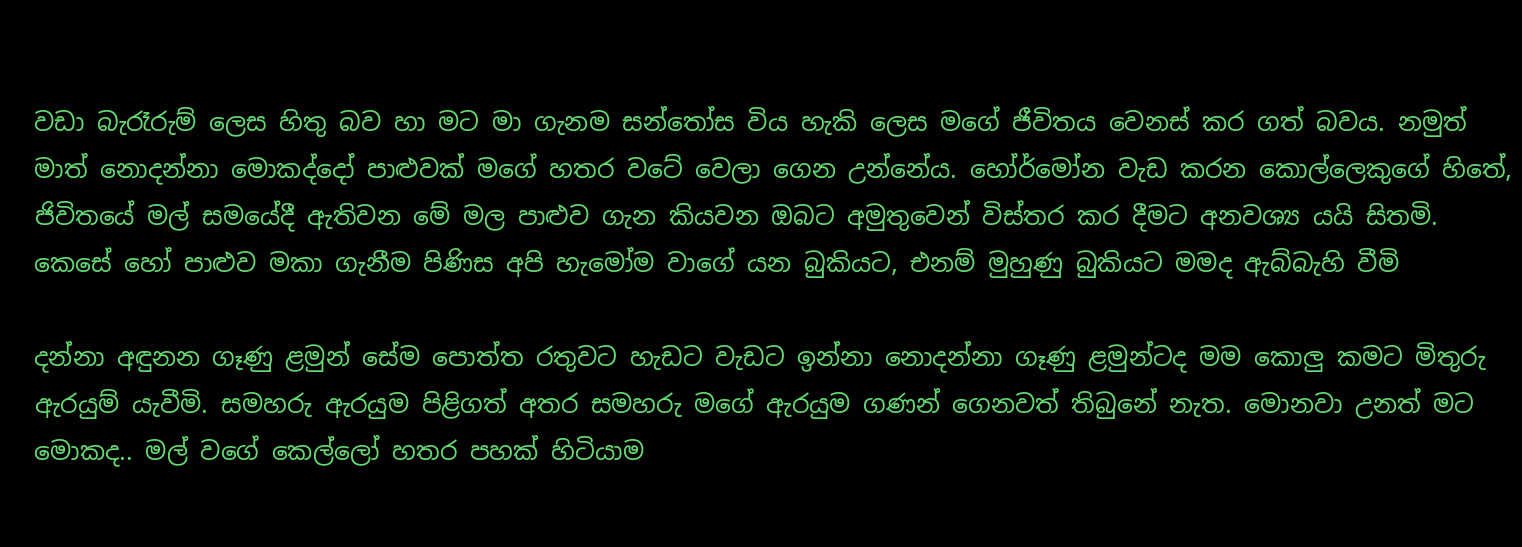වඩා බැරෑරුම් ලෙස හිතු බව හා මට මා ගැනම සන්තෝස විය හැකි ලෙස මගේ ජීවිතය වෙනස් කර ගත් බවය. නමුත් මාත් නොදන්නා මොකද්දෝ පාළුවක් මගේ හතර වටේ වෙලා ගෙන උන්නේය. හෝර්මෝන වැඩ කරන කොල්ලෙකුගේ හිතේ, ජිවිතයේ මල් සමයේදී ඇතිවන මේ මල පාළුව ගැන කියවන ඔබට අමුතුවෙන් විස්තර කර දීමට අනවශ්‍ය යයි සිතමි. කෙසේ හෝ පාළුව මකා ගැනීම පිණිස අපි හැමෝම වාගේ යන බුකියට, එනම් මුහුණු බුකියට මමද ඇබ්බැහි වීමි

දන්නා අඳුනන ගෑණු ළමුන් සේම පොත්ත රතුවට හැඩට වැඩට ඉන්නා නොදන්නා ගෑණු ළමුන්ටද මම කොලු කමට මිතුරු ඇරයුම් යැවීමි. සමහරු ඇරයුම පිළිගත් අතර සමහරු මගේ ඇරයුම ගණන් ගෙනවත් තිබුනේ නැත. මොනවා උනත් මට මොකද.. මල් වගේ කෙල්ලෝ හතර පහක් හිටියාම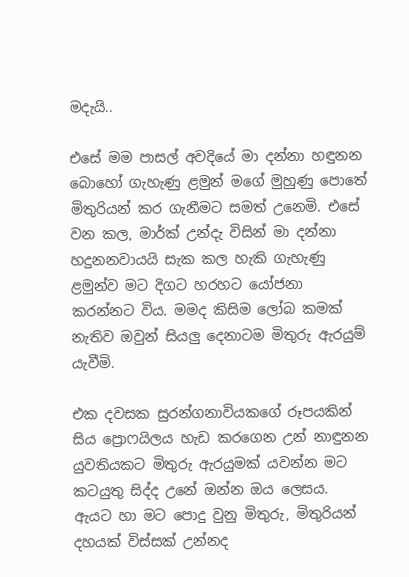මදැයි..

එසේ මම පාසල් අවදියේ මා දන්නා හඳුනන බොහෝ ගැහැණු ළමුන් මගේ මුහුණු පොතේ මිතුරියන් කර ගැනීමට සමත් උනෙමි. එසේ වන කල, මාර්ක් උන්දැ විසින් මා දන්නා හදුනනවායයි සැක කල හැකි ගැහැණු ළමුන්ව මට දිගට හරහට යෝජනා කරන්නට විය. මමද කිසිම ලෝබ කමක් නැතිව ඔවුන් සියලු දෙනාටම මිතුරු ඇරයුම් යැවීමි.

එක දවසක සුරන්ගනාවියකගේ රූපයකින් සිය ප්‍රොෆයිලය හැඩ කරගෙන උන් නාඳුනන යුවතියකට මිතුරු ඇරයුමක් යවන්න මට කටයුතු සිද්ද උනේ ඔන්න ඔය ලෙසය. ඇයට හා මට පොදු වුනු මිතුරු, මිතුරියන් දහයක් විස්සක් උන්නද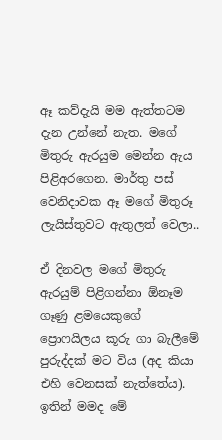ඈ කව්දැයි මම ඇත්තටම දැන උන්නේ නැත. මගේ මිතුරු ඇරයුම මෙන්න ඇය පිළිඅරගෙන. මාර්තු පස් වෙනිදාවක ඈ මගේ මිතුරූ ලැයිස්තුවට ඇතුලත් වෙලා..

ඒ දිනවල මගේ මිතුරු ඇරයුම් පිළිගන්නා ඕනෑම ගෑණු ළමයෙකුගේ ප්‍රොෆයිලය කූරු ගා බැලීමේ පුරුද්දක් මට විය (අද කියා එහි වෙනසක් නැත්තේය). ඉතින් මමද මේ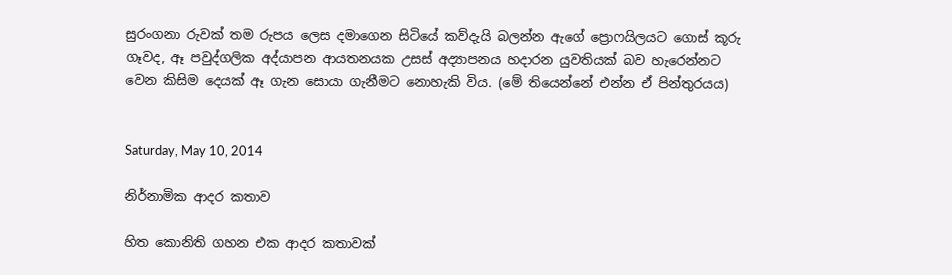සුරංගනා රුවක් තම රුපය ලෙස දමාගෙන සිටියේ කව්දැයි බලන්න ඇගේ ප්‍රොෆයිලයට ගොස් කූරු ගෑවද, ඈ පවුද්ගලික අද්යාපන ආයතනයක උසස් අද්‍යාපනය හදාරන යුවතියක් බව හැරෙන්නට වෙන කිසිම දෙයක් ඈ ගැන සොයා ගැනීමට නොහැකි විය. (මේ තියෙන්නේ එන්න ඒ පින්තුරයය)


Saturday, May 10, 2014

නිර්නාමික ආදර කතාව

හිත කොනිති ගහන එක ආදර කතාවක්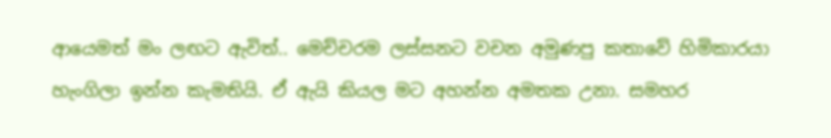ආයෙමත් මං ලඟට ඇවිත්.. මෙච්චරම ලස්සනට වචන අමුණපු කතාවේ හිමිකාරයා හැංගිලා ඉන්න කැමතියි. ඒ ඇයි කියල මට අහන්න අමතක උනා. සමහර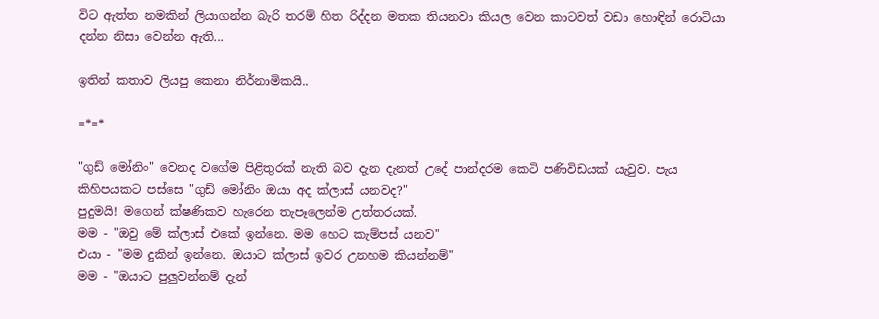විට ඇත්ත නමකින් ලියාගන්න බැරි තරම් හිත රිද්දන මතක තියනවා කියල වෙන කාටවත් වඩා හොඳින් රොටියා දන්න නිසා වෙන්න ඇති...

ඉතින් කතාව ලියපු කෙනා නිර්නාමිකයි..

=*=*

"ගුඩ් මෝනිං" වෙනද වගේම පිළිතුරක් නැති බව දැන දැනත් උදේ පාන්දරම කෙටි පණිවිඩයක් යැවුව. පැය කිහිපයකට පස්සෙ "ගුඩ් මෝනිං ඔයා අද ක්ලාස් යනවද?"
පුදුමයි! මගෙන් ක්ෂණිකව හැරෙන තැපෑලෙන්ම උත්තරයක්.
මම - "ඔවු මේ ක්ලාස් එකේ ඉන්නෙ. මම හෙට කැම්පස් යනව"
එයා - "මම දුකින් ඉන්නෙ. ඔයාට ක්ලාස් ඉවර උනහම කියන්නම්"
මම - "ඔයාට පුලුවන්නම් දැන්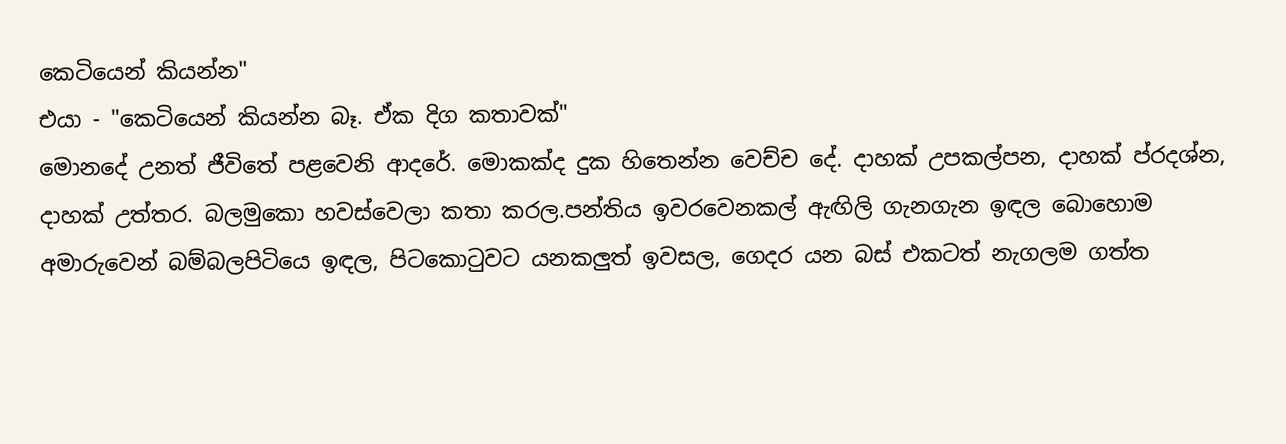කෙටියෙන් කියන්න"
එයා - "කෙටියෙන් කියන්න බෑ. ඒක දිග කතාවක්"
මොනදේ උනත් ජීවිතේ පළවෙනි ආදරේ. මොකක්ද දුක හිතෙන්න වෙච්ච දේ. දාහක් උපකල්පන, දාහක් ප්රදශ්න, දාහක් උත්තර. බලමුකො හවස්වෙලා කතා කරල.පන්තිය ඉවරවෙනකල් ඇඟිලි ගැනගැන ඉඳල බොහොම අමාරුවෙන් බම්බලපිටියෙ ඉඳල, පිටකොටුවට යනකලුත් ඉවසල, ගෙදර යන බස් එකටත් නැගලම ගත්ත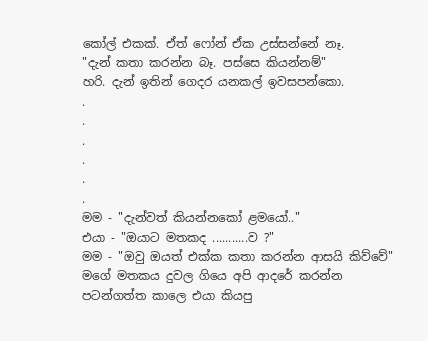කෝල් එකක්. ඒත් ෆෝන් ඒක උස්සන්නේ නෑ.
"දැන් කතා කරන්න බෑ. පස්සෙ කියන්නම්"
හරි. දැන් ඉතින් ගෙදර යනකල් ඉවසපන්කො.
.
.
.
.
.
.
මම - "දැන්වත් කියන්නකෝ ළමයෝ.."
එයා - "ඔයාට මතකද ...........ව ?"
මම - "ඔවු ඔයත් එක්ක කතා කරන්න ආසයි කිව්වේ"
මගේ මතකය දුවල ගියෙ අපි ආදරේ කරන්න පටන්ගත්ත කාලෙ එයා කියපු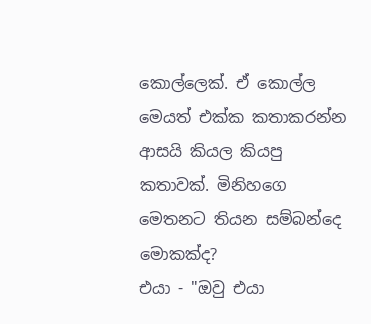කොල්ලෙක්. ඒ කොල්ල මෙයත් එක්ක කතාකරන්න ආසයි කියල කියපු කතාවක්. මිනිහගෙ මෙතනට තියන සම්බන්දෙ මොකක්ද?
එයා - "ඔවු එයා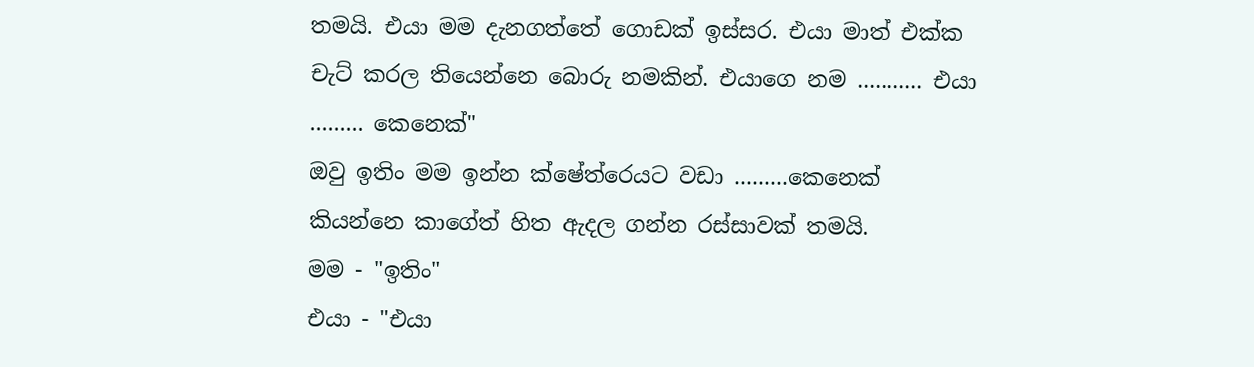තමයි. එයා මම දැනගත්තේ ගොඩක් ඉස්සර. එයා මාත් එක්ක චැට් කරල තියෙන්නෙ බොරු නමකින්. එයාගෙ නම ........... එයා ......... කෙනෙක්"
ඔවු ඉතිං මම ඉන්න ක්ෂේත්රෙයට වඩා .........කෙනෙක් කියන්නෙ කාගේත් හිත ඇදල ගන්න රස්සාවක් තමයි.
මම - "ඉතිං"
එයා - "එයා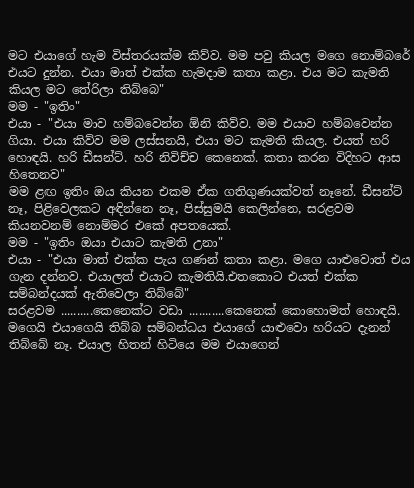මට එයාගේ හැම විස්තරයක්ම කිව්ව. මම පවු කියල මගෙ නොම්බරේ එයට දුන්න. එයා මාත් එක්ක හැමදාම කතා කළා. එය මට කැමති කියල මට තේරිලා තිබ්බෙ"
මම - "ඉතිං"
එයා - "එයා මාව හම්බවෙන්න ඕනි කිව්ව. මම එයාව හම්බවෙන්න ගියා. එයා කිව්ව මම ලස්සනයි, එයා මට කැමති කියල. එයත් හරි හොඳයි. හරි ඩීසන්ට්. හරි නිවිච්ච කෙනෙක්. කතා කරන විදිහට ආස හිතෙනව"
මම ළඟ ඉතිං ඔය කියන එකම ඒක ගතිගුණයක්වත් නෑනේ. ඩීසන්ට් නෑ, පිළිවෙලකට අඳින්නෙ නෑ, පිස්සුමයි කෙලින්නෙ, සරළවම කියනවනම් නොම්මර එකේ අපතයෙක්.
මම - "ඉතිං ඔයා එයාට කැමති උනා"
එයා - "එයා මාත් එක්ක පැය ගණන් කතා කළා. මගෙ යාළුවොත් එය ගැන දන්නව. එයාලත් එයාට කැමතියි.එතකොට එයත් එක්ක සම්බන්දයක් ඇතිවෙලා තිබ්බේ"
සරළවම ..........කෙනෙක්ට වඩා ...........කෙනෙක් කොහොමත් හොඳයි. මගෙයි එයාගෙයි තිබ්බ සම්බන්ධය එයාගේ යාළුවො හරියට දැනන් තිබ්බේ නෑ. එයාල හිතන් හිටියෙ මම එයාගෙන්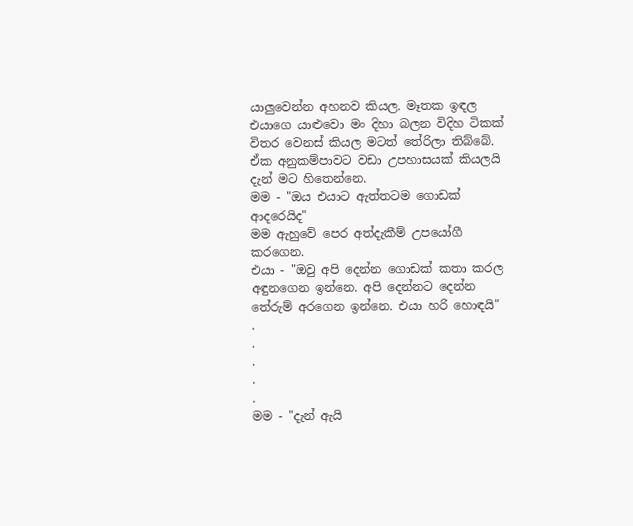යාලුවෙන්න අහනව කියල. මෑතක ඉඳල එයාගෙ යාළුවො මං දිහා බලන විදිහ ටිකක් විතර වෙනස් කියල මටත් තේරිලා තිබ්බේ. ඒක අනුකම්පාවට වඩා උපහාසයක් කියලයි දැන් මට හිතෙන්නෙ.
මම - "ඔය එයාට ඇත්තටම ගොඩක් ආදරෙයිද"
මම ඇහුවේ පෙර අත්දැකීම් උපයෝගී කරගෙන.
එයා - "ඔවු අපි දෙන්න ගොඩක් කතා කරල අඳුනගෙන ඉන්නෙ. අපි දෙන්නට දෙන්න තේරුම් අරගෙන ඉන්නෙ. එයා හරි හොඳයි"
.
.
.
.
.
මම - "දැන් ඇයි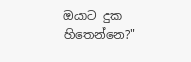ඔයාට දුක හිතෙන්නෙ?"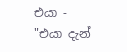එයා - "එයා දැන්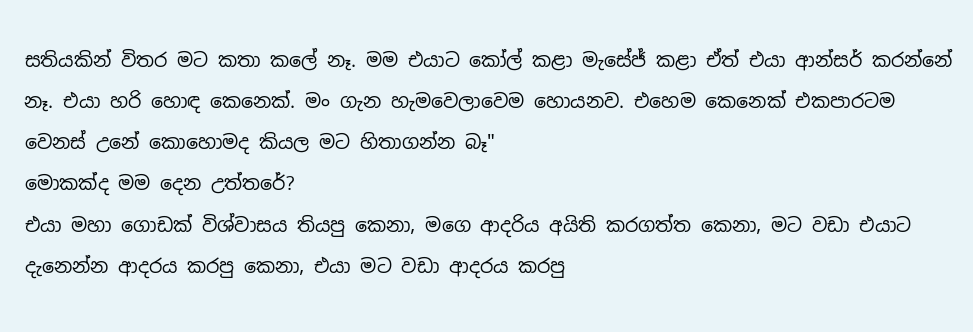සතියකින් විතර මට කතා කලේ නෑ. මම එයාට කෝල් කළා මැසේජ් කළා ඒත් එයා ආන්සර් කරන්නේ නෑ. එයා හරි හොඳ කෙනෙක්. මං ගැන හැමවෙලාවෙම හොයනව. එහෙම කෙනෙක් එකපාරටම වෙනස් උනේ කොහොමද කියල මට හිතාගන්න බෑ"
මොකක්ද මම දෙන උත්තරේ?
එයා මහා ගොඩක් විශ්වාසය තියපු කෙනා, මගෙ ආදරිය අයිති කරගත්ත කෙනා, මට වඩා එයාට දැනෙන්න ආදරය කරපු කෙනා, එයා මට වඩා ආදරය කරපු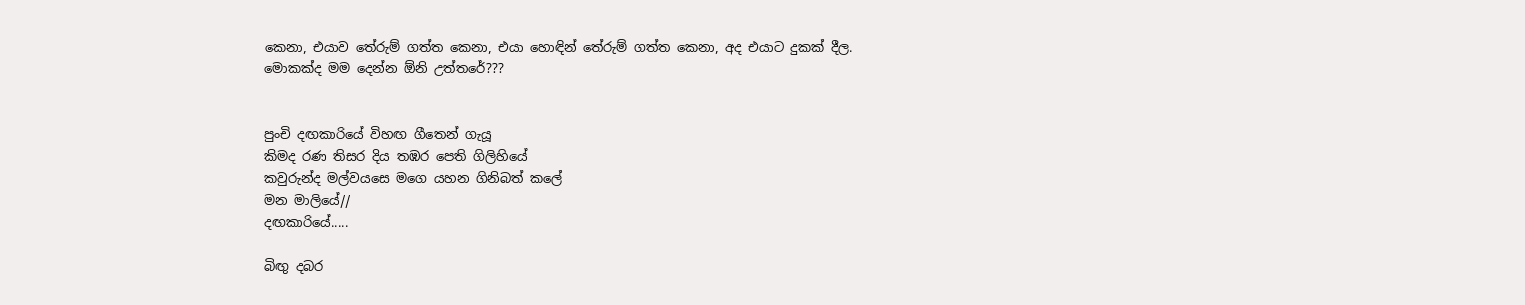කෙනා, එයාව තේරුම් ගත්ත කෙනා, එයා හොඳින් තේරුම් ගත්ත කෙනා, අද එයාට දුකක් දීල.
මොකක්ද මම දෙන්න ඕනි උත්තරේ???


පුංචි දඟකාරියේ විහඟ ගීතෙන් ගැයූ
කිමද රණ තිසර දිය තඹර පෙති ගිලිහියේ
කවුරුන්ද මල්වයසෙ මගෙ යහන ගිනිබත් කලේ
මන මාලියේ//
දඟකාරියේ.....

බිඟු දබර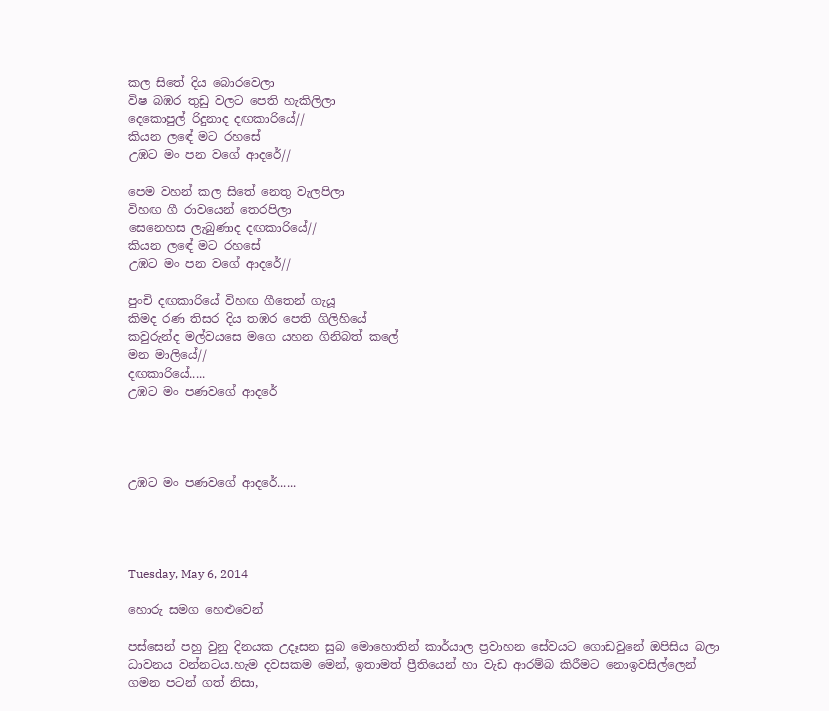කල සිතේ දිය බොරවෙලා
විෂ බඹර තුඩු වලට පෙති හැකිලිලා
දෙකොපුල් රිදුනාද දඟකාරියේ//
කියන ලඳේ මට රහසේ
උඹට මං පන වගේ ආදරේ//

පෙම වහන් කල සිතේ නෙතු වැලපිලා
විහඟ ගී රාවයෙන් තෙරපිලා
සෙනෙහස ලැබුණාද දඟකාරියේ//
කියන ලඳේ මට රහසේ
උඹට මං පන වගේ ආදරේ//

පුංචි දඟකාරියේ විහඟ ගීතෙන් ගැයූ
කිමද රණ තිසර දිය තඹර පෙති ගිලිහියේ
කවුරුන්ද මල්වයසෙ මගෙ යහන ගිනිබත් කලේ
මන මාලියේ//
දඟකාරියේ.....
උඹට මං පණවගේ ආදරේ




උඹට මං පණවගේ ආදරේ......




Tuesday, May 6, 2014

හොරු සමග හෙළුවෙන්

පස්සෙන් පහු වුනු දිනයක උදෑසන සුබ මොහොතින් කාර්යාල ප්‍රවාහන සේවයට ගොඩවුනේ ඔපිසිය බලා ධාවනය වන්නටය.හැම දවසකම මෙන්, ඉතාමත් ප්‍රීතියෙන් හා වැඩ ආරම්බ කිරීමට නොඉවසිල්ලෙන් ගමන පටන් ගත් නිසා,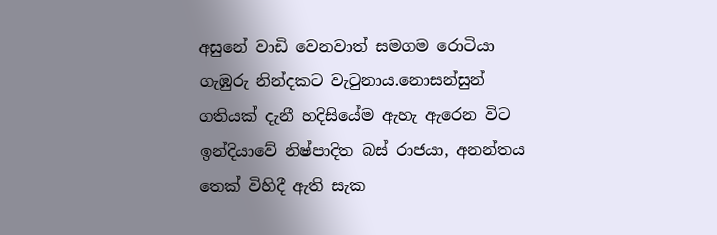අසුනේ වාඩි වෙනවාත් සමගම රොටියා ගැඹුරු නින්දකට වැටුනාය.නොසන්සුන් ගතියක් දැනී හදිසියේම ඇහැ ඇරෙන විට ඉන්දියාවේ නිෂ්පාදිත බස් රාජයා, අනන්තය තෙක් විහිදී ඇති සැක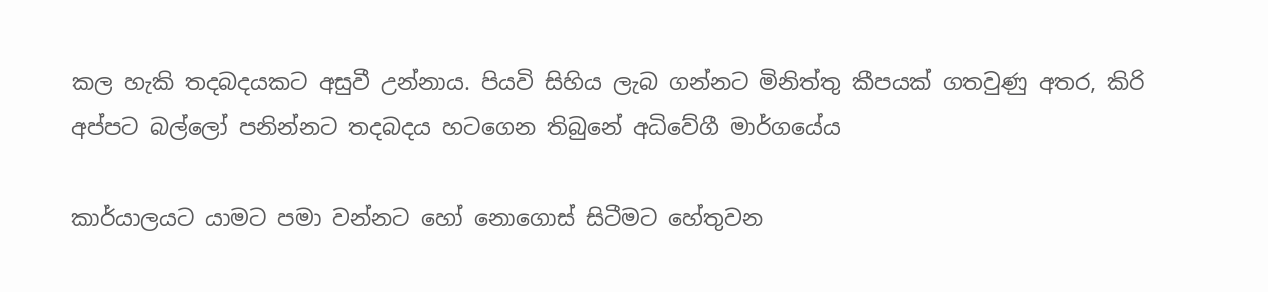කල හැකි තදබදයකට අසුවී උන්නාය. පියවි සිහිය ලැබ ගන්නට මිනිත්තු කීපයක් ගතවුණු අතර, කිරි අප්පට බල්ලෝ පනින්නට තදබදය හටගෙන තිබුනේ අධිවේගී මාර්ගයේය

කාර්යාලයට යාමට පමා වන්නට හෝ නොගොස් සිටීමට හේතුවන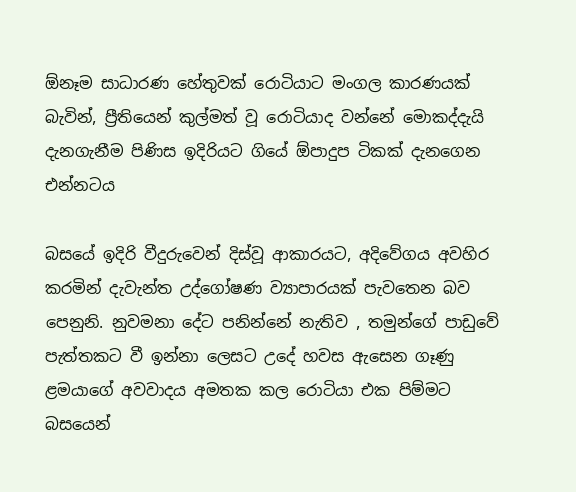ඕනෑම සාධාරණ හේතුවක් රොටියාට මංගල කාරණයක් බැවින්, ප්‍රීතියෙන් කුල්මත් වූ රොටියාද වන්නේ මොකද්දැයි දැනගැනීම පිණිස ඉදිරියට ගියේ ඕපාදුප ටිකක් දැනගෙන එන්නටය

බසයේ ඉදිරි වීදුරුවෙන් දිස්වූ ආකාරයට, අදිවේගය අවහිර කරමින් දැවැන්ත උද්ගෝෂණ ව්‍යාපාරයක් පැවතෙන බව පෙනුනි. නුවමනා දේට පනින්නේ නැතිව , තමුන්ගේ පාඩුවේ පැත්තකට වී ඉන්නා ලෙසට උදේ හවස ඇසෙන ගෑණු ළමයාගේ අවවාදය අමතක කල රොටියා එක පිම්මට බසයෙන්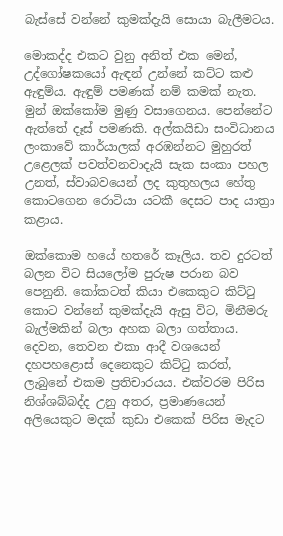බැස්සේ වන්නේ කුමක්දැයි සොයා බැලීමටය.

මොකද්ද එකට වුනු අනිත් එක මෙන්, උද්ගෝෂකයෝ ඇඳන් උන්නේ කට්ට කළු ඇඳුම්ය. ඇඳුම් පමණක් නම් කමක් නැත. මුන් ඔක්කෝම මුණු වසාගෙනය. පෙන්නේට ඇත්තේ දෑස් පමණකි. අල්කයිඩා සංවිධානය ලංකාවේ කාර්යාලක් අරඹන්නට මුහුරත් උළෙලක් පවත්වනවාදැයි සැක සංකා පහල උනත්, ස්වාබවයෙන් ලද කුතුහලය හේතු කොටගෙන රොටියා යටකී දෙසට පාද යාත්‍රා කළාය.

ඔක්කොම හයේ හතරේ කෑලිය. තව දුරටත් බලන විට සියලෝම පුරුෂ පරාන බව පෙනුනි. කෝකටත් කියා එකෙකුට කිට්ටු කොට වන්නේ කුමක්දැයි ඇසු විට, මිනීමරු බැල්මකින් බලා අහක බලා ගත්තාය. දෙවන, තෙවන එකා ආදී වශයෙන් දහපහළොස් දෙනෙකුට කිට්ටු කරත්, ලැබුනේ එකම ප්‍රතිචාරයය. එක්වරම පිරිස නිශ්ශබ්බද්ද උනු අතර, ප්‍රමාණයෙන් අලියෙකුට මදක් කුඩා එකෙක් පිරිස මැදට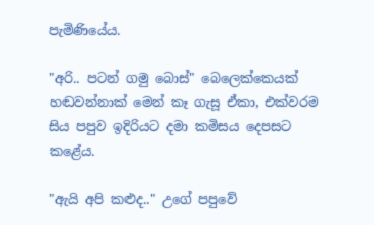පැමිණියේය.

"අරි.. පටන් ගමු බොස්" බෙලෙක්කෙයක් හඬවන්නාක් මෙන් කෑ ගැසූ ඒකා, එක්වරම සිය පපුව ඉදිරියට දමා කමිසය දෙපසට කළේය.

"ඇයි අපි කළුද.." උගේ පපුවේ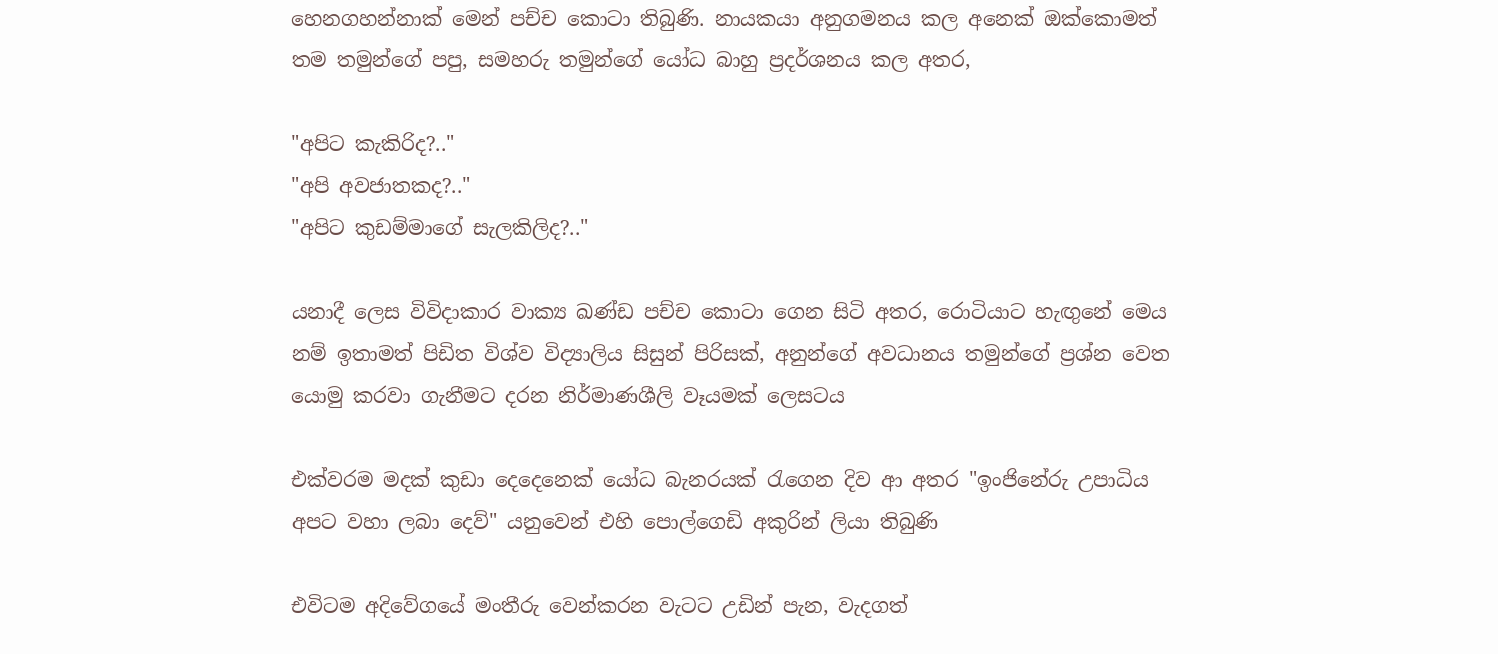හෙනගහන්නාක් මෙන් පච්ච කොටා තිබුණි. නායකයා අනුගමනය කල අනෙක් ඔක්කොමත් තම තමුන්ගේ පපු, සමහරු තමුන්ගේ යෝධ බාහු ප්‍රදර්ශනය කල අතර,

"අපිට කැකිරිද?.."
"අපි අවජාතකද?.."
"අපිට කුඩම්මාගේ සැලකිලිද?.."

යනාදී ලෙස විවිදාකාර වාක්‍ය ඛණ්ඩ පච්ච කොටා ගෙන සිටි අතර, රොටියාට හැඟුනේ මෙය නම් ඉතාමත් පිඩිත විශ්ව විද්‍යාලිය සිසුන් පිරිසක්, අනුන්ගේ අවධානය තමුන්ගේ ප්‍රශ්න වෙත යොමු කරවා ගැනීමට දරන නිර්මාණශීලි වෑයමක් ලෙසටය

එක්වරම මදක් කුඩා දෙදෙනෙක් යෝධ බැනරයක් රැගෙන දිව ආ අතර "ඉංජිනේරු උපාධිය අපට වහා ලබා දෙව්" යනුවෙන් එහි පොල්ගෙඩි අකුරින් ලියා තිබුණි

එවිටම අදිවේගයේ මංතීරු වෙන්කරන වැටට උඩින් පැන, වැදගත්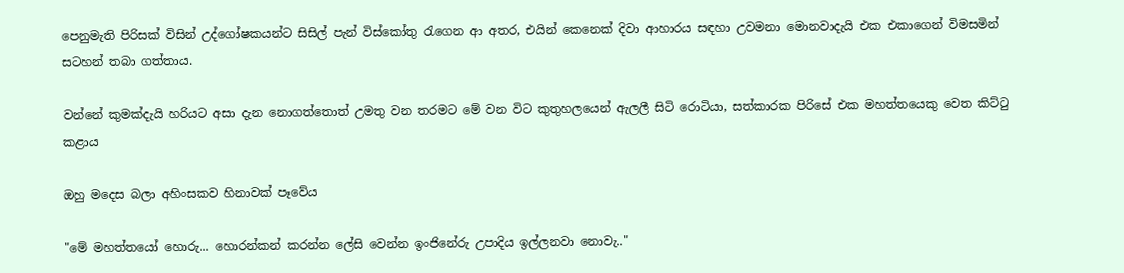පෙනුමැති පිරිසක් විසින් උද්ගෝෂකයන්ට සිසිල් පැන් විස්කෝතු රැගෙන ආ අතර, එයින් කෙනෙක් දිවා ආහාරය සඳහා උවමනා මොනවාදැයි එක එකාගෙන් විමසමින් සටහන් තබා ගත්තාය.

වන්නේ කුමක්දැයි හරියට අසා දැන නොගත්තොත් උමතු වන තරමට මේ වන විට කුතුහලයෙන් ඇලලී සිටි රොටියා, සත්කාරක පිරිසේ එක මහත්තයෙකු වෙත කිට්ටු කළාය

ඔහු මදෙස බලා අහිංසකව හිනාවක් පෑවේය

"මේ මහත්තයෝ හොරු... හොරන්කන් කරන්න ලේසි වෙන්න ඉංජිනේරු උපාදිය ඉල්ලනවා නොවැ.."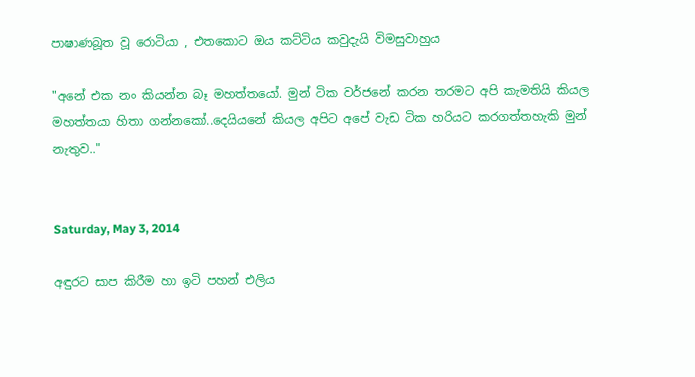පාෂාණබූත වූ රොටියා , එතකොට ඔය කට්ටිය කවුදැයි විමසුවාහුය

"අනේ එක නං කියන්න බෑ මහත්තයෝ. මුන් ටික වර්ජනේ කරන තරමට අපි කැමතියි කියල මහත්තයා හිතා ගන්නකෝ..දෙයියනේ කියල අපිට අපේ වැඩ ටික හරියට කරගත්තහැකි මුන් නැතුව.."


Saturday, May 3, 2014

අඳුරට සාප කිරීම හා ඉටි පහන් එලිය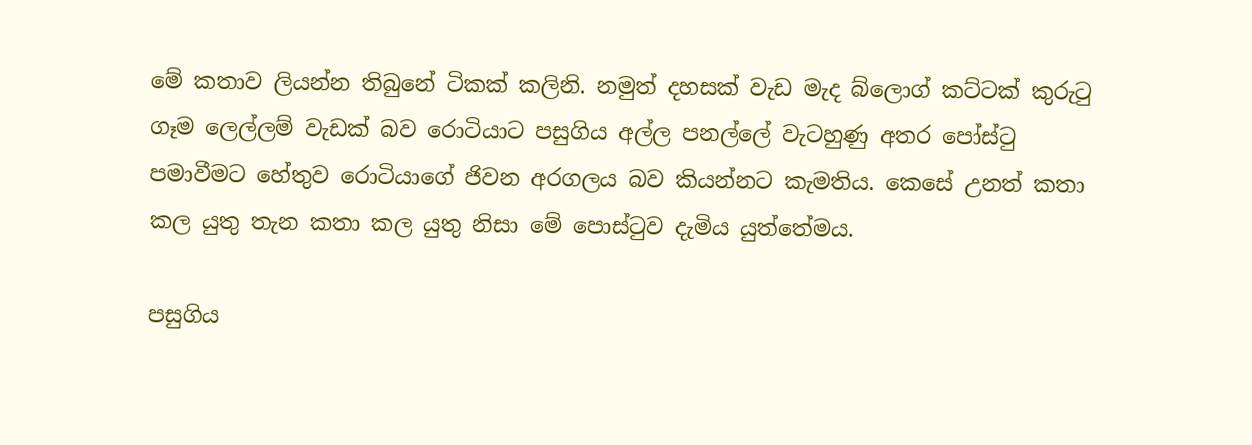මේ කතාව ලියන්න තිබුනේ ටිකක් කලිනි. නමුත් දහසක් වැඩ මැද බ්ලොග් කට්ටක් කුරුටු ගෑම ලෙල්ලම් වැඩක් බව රොටියාට පසුගිය අල්ල පනල්ලේ වැටහුණු අතර පෝස්ටු පමාවීමට හේතුව රොටියාගේ ජිවන අරගලය බව කියන්නට කැමතිය. කෙසේ උනත් කතා කල යුතු තැන කතා කල යුතු නිසා මේ පොස්ටුව දැමිය යුත්තේමය.

පසුගිය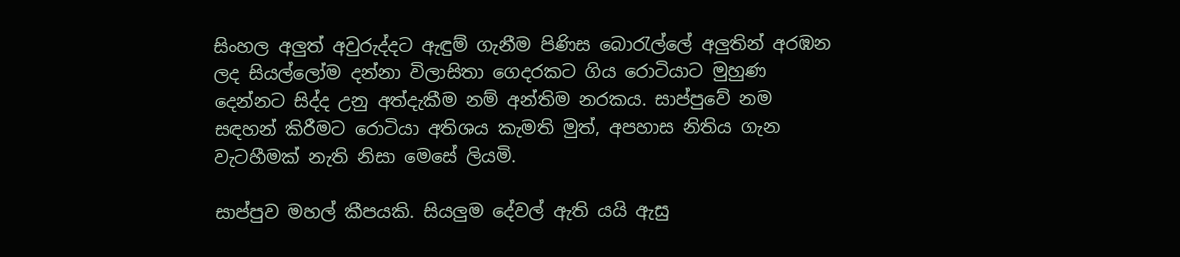සිංහල අලුත් අවුරුද්දට ඇඳුම් ගැනීම පිණිස බොරැල්ලේ අලුතින් අරඹන ලද සියල්ලෝම දන්නා විලාසිතා ගෙදරකට ගිය රොටියාට මුහුණ දෙන්නට සිද්ද උනු අත්දැකීම නම් අන්තිම නරකය. සාප්පුවේ නම සඳහන් කිරීමට රොටියා අතිශය කැමති මුත්, අපහාස නිතිය ගැන වැටහීමක් නැති නිසා මෙසේ ලියමි.

සාප්පුව මහල් කීපයකි. සියලුම දේවල් ඇති යයි ඇසු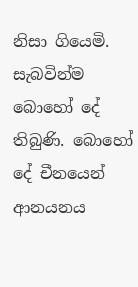නිසා ගියෙමි. සැබවින්ම බොහෝ දේ තිබුණි. බොහෝ දේ චීනයෙන් ආනයනය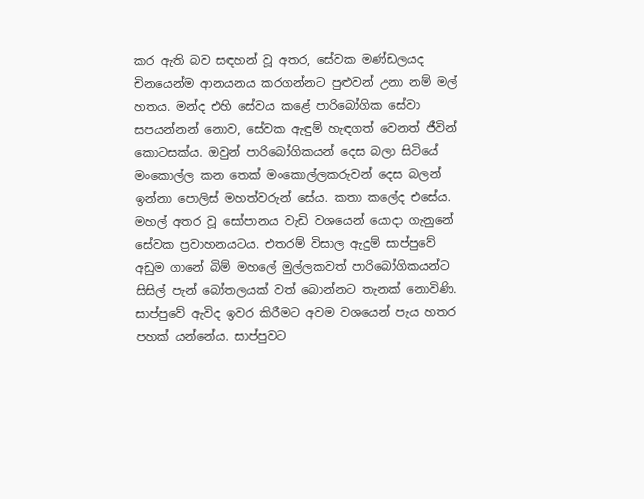කර ඇති බව සඳහන් වූ අතර, සේවක මණ්ඩලයද චිනයෙන්ම ආනයනය කරගන්නට පුළුවන් උනා නම් මල් හතය. මන්ද එහි සේවය කළේ පාරිබෝගික සේවා සපයන්නන් නොව, සේවක ඇඳුම් හැඳගත් වෙනත් ජීවින් කොටසක්ය. ඔවුන් පාරිබෝගිකයන් දෙස බලා සිටියේ මංකොල්ල කන තෙක් මංකොල්ලකරුවන් දෙස බලන් ඉන්නා පොලිස් මහත්වරුන් සේය. කතා කලේද එසේය. මහල් අතර වූ සෝපානය වැඩි වශයෙන් යොදා ගැනුනේ සේවක ප්‍රවාහනයටය. එතරම් විසාල ඇදුම් සාප්පුවේ අඩුම ගානේ බිම් මහලේ මුල්ලකවත් පාරිබෝගිකයන්ට සිසිල් පැන් බෝතලයක් වත් බොන්නට තැනක් නොවිණි. සාප්පුවේ ඇවිද ඉවර කිරීමට අවම වශයෙන් පැය හතර පහක් යන්නේය. සාප්පුවට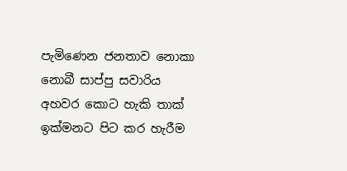පැමිණෙන ජනතාව නොකා නොබී සාප්පු සවාරිය අහවර කොට හැකි තාක් ඉක්මනට පිට කර හැරීම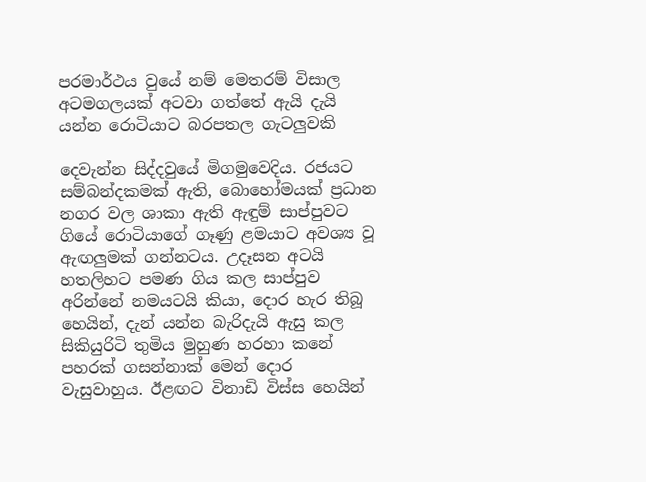පරමාර්ථය වුයේ නම් මෙතරම් විසාල අටමගලයක් අටවා ගත්තේ ඇයි දැයි යන්න රොටියාට බරපතල ගැටලුවකි

දෙවැන්න සිද්දවුයේ මිගමුවෙදිය. රජයට සම්බන්දකමක් ඇති, බොහෝමයක් ප්‍රධාන නගර වල ශාකා ඇති ඇඳුම් සාප්පුවට ගියේ රොටියාගේ ගෑණු ළමයාට අවශ්‍ය වූ ඇඟලුමක් ගන්නටය. උදෑසන අටයි හතලිහට පමණ ගිය කල සාප්පුව අරින්නේ නමයටයි කියා, දොර හැර තිබූ හෙයින්, දැන් යන්න බැරිදැයි ඇසු කල සිකියුරිටි තුමිය මුහුණ හරහා කනේ පහරක් ගසන්නාක් මෙන් දොර වැසුවාහුය. ඊළඟට විනාඩි විස්ස හෙයින්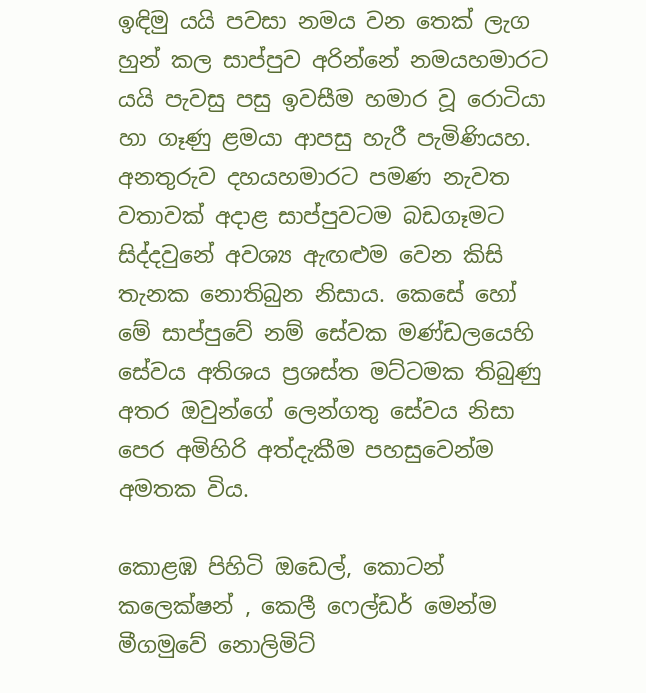ඉඳිමු යයි පවසා නමය වන තෙක් ලැග හුන් කල සාප්පුව අරින්නේ නමයහමාරට යයි පැවසු පසු ඉවසීම හමාර වූ රොටියා හා ගෑණු ළමයා ආපසු හැරී පැමිණියහ. අනතුරුව දහයහමාරට පමණ නැවත වතාවක් අදාළ සාප්පුවටම බඩගෑමට සිද්දවුනේ අවශ්‍ය ඇඟළුම වෙන කිසි තැනක නොතිබුන නිසාය. කෙසේ හෝ මේ සාප්පුවේ නම් සේවක මණ්ඩලයෙහි සේවය අතිශය ප්‍රශස්ත මට්ටමක තිබුණු අතර ඔවුන්ගේ ලෙන්ගතු සේවය නිසා පෙර අමිහිරි අත්දැකීම පහසුවෙන්ම අමතක විය.

කොළඹ පිහිටි ඔඩෙල්, කොටන් කලෙක්ෂන් , කෙලී ෆෙල්ඩර් මෙන්ම මීගමුවේ නොලිමිට්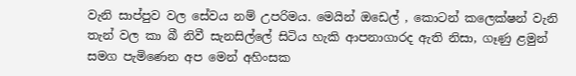වැනි සාප්පුව වල සේවය නම් උපරිමය. මෙයින් ඔඩෙල් , කොටන් කලෙක්ෂන් වැනි තැන් වල කා බී නිවී සැනසිල්ලේ සිටිය හැකි ආපනාගාරද ඇති නිසා, ගෑණු ළමුන් සමග පැමිණෙන අප මෙන් අහිංසක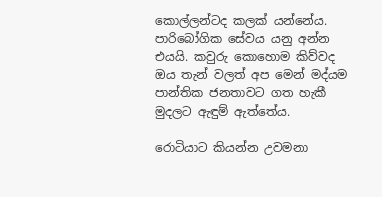කොල්ලන්ටද කලක් යන්නේය. පාරිබෝගික සේවය යනු අන්න එයයි. කවුරු කොහොම කිව්වද ඔය තැන් වලත් අප මෙන් මද්යම පාන්තික ජනතාවට ගත හැකී මුදලට ඇඳුම් ඇත්තේය.

රොටියාට කියන්න උවමනා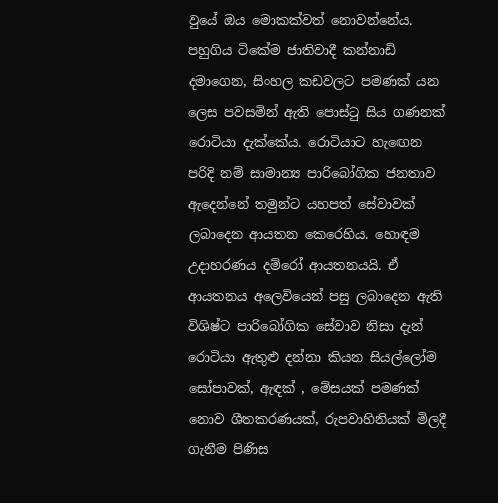වුයේ ඔය මොකක්වත් නොවන්නේය. පහුගිය ටිකේම ජාතිවාදී කන්නාඩි දමාගෙන, සිංහල කඩවලට පමණක් යන ලෙස පවසමින් ඇති පොස්ටු සිය ගණනක් රොටියා දැක්කේය. රොටියාට හැඟෙන පරිදි නම් සාමාන්‍ය පාරිබෝගික ජනතාව ඇදෙන්නේ තමුන්ට යහපත් සේවාවක් ලබාදෙන ආයතන කෙරෙහිය. හොඳම උදාහරණය දම්රෝ ආයතනයයි. ඒ ආයතනය අලෙවියෙන් පසු ලබාදෙන ඇති විශිෂ්ට පාරිබෝගික සේවාව නිසා දැන් රොටියා ඇතුළු දන්නා කියන සියල්ලෝම සෝපාවක්, ඇඳක් , මේසයක් පමණක් නොව ශීතකරණයක්, රුපවාහිනියක් මිලදී ගැනීම පිණිස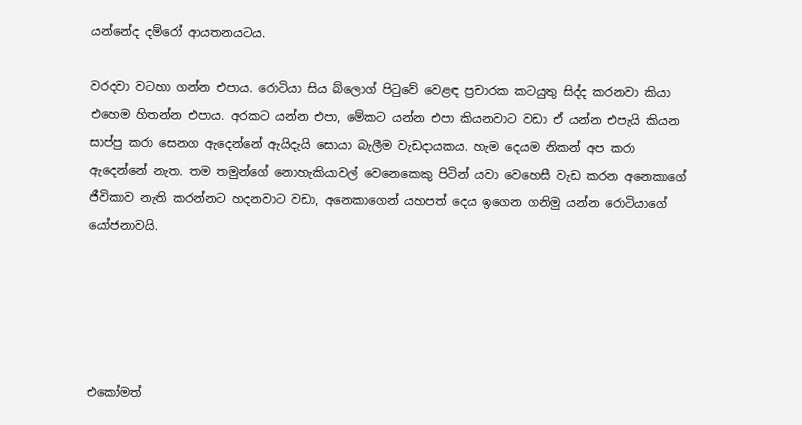යන්නේද දම්රෝ ආයතනයටය.

වරදවා වටහා ගන්න එපාය. රොටියා සිය බ්ලොග් පිටුවේ වෙළඳ ප්‍රචාරක කටයුතු සිද්ද කරනවා කියා එහෙම හිතන්න එපාය. අරකට යන්න එපා, මේකට යන්න එපා කියනවාට වඩා ඒ යන්න එපැයි කියන සාප්පු කරා සෙනග ඇදෙන්නේ ඇයිදැයි සොයා බැලීම වැඩදායකය. හැම දෙයම නිකන් අප කරා ඇදෙන්නේ නැත. තම තමුන්ගේ නොහැකියාවල් වෙනෙකෙකු පිටින් යවා වෙහෙසී වැඩ කරන අනෙකාගේ ජීවිකාව නැති කරන්නට හදනවාට වඩා, අනෙකාගෙන් යහපත් දෙය ඉගෙන ගනිමු යන්න රොටියාගේ යෝජනාවයි.





එකෝමත්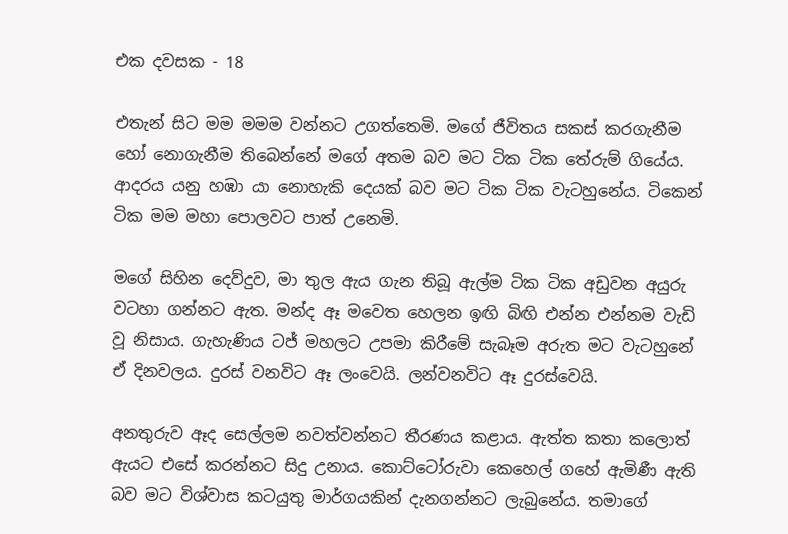එක දවසක - 18

එතැන් සිට මම මමම වන්නට උගත්තෙමි. මගේ ජීවිතය සකස් කරගැනීම හෝ නොගැනීම තිබෙන්නේ මගේ අතම බව මට ටික ටික තේරුම් ගියේය. ආදරය යනු හඹා යා නොහැකි දෙයක් බව මට ටික ටික වැටහුනේය. ටිකෙන් ටික මම මහා පොලවට පාත් උනෙමි.

මගේ සිහින දෙව්දුව, මා තුල ඇය ගැන තිබූ ඇල්ම ටික ටික අඩුවන අයුරු වටහා ගන්නට ඇත. මන්ද ඈ මවෙත හෙලන ඉඟි බිඟි එන්න එන්නම වැඩි වූ නිසාය. ගැහැණිය ටජ් මහලට උපමා කිරීමේ සැබෑම අරුත මට වැටහුනේ ඒ දිනවලය. දුරස් වනවිට ඈ ලංවෙයි. ලන්වනවිට ඈ දුරස්වෙයි.

අනතුරුව ඈද සෙල්ලම නවත්වන්නට තීරණය කළාය. ඇත්ත කතා කලොත් ඇයට එසේ කරන්නට සිදු උනාය. කොට්ටෝරුවා කෙහෙල් ගහේ ඇමිණී ඇති බව මට විශ්වාස කටයුතු මාර්ගයකින් දැනගන්නට ලැබුනේය. තමාගේ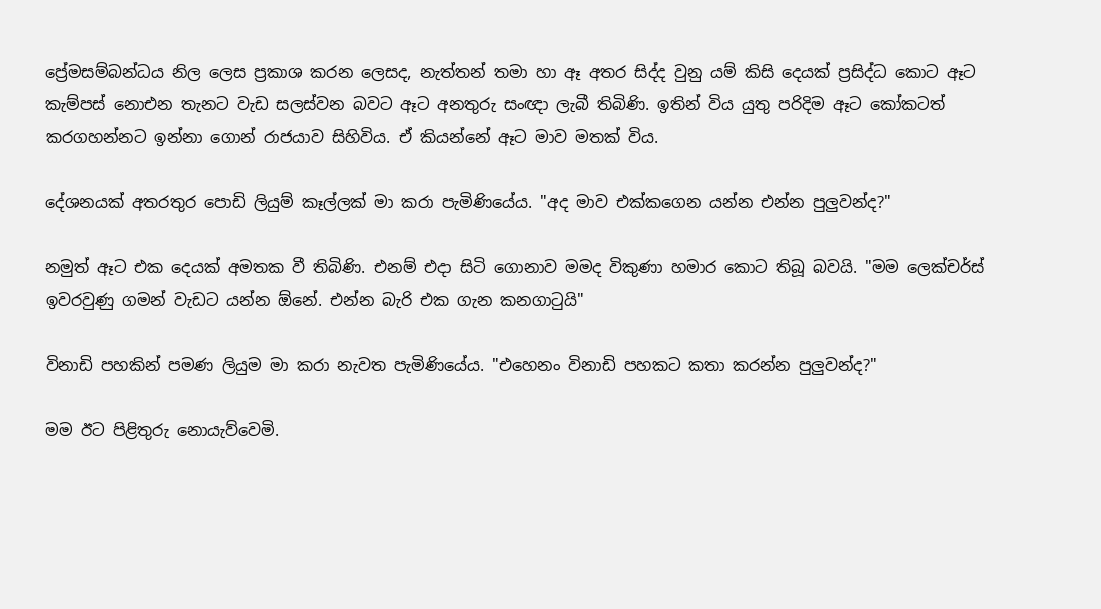ප්‍රේමසම්බන්ධය නිල ලෙස ප්‍රකාශ කරන ලෙසද, නැත්තන් තමා හා ඈ අතර සිද්ද වුනු යම් කිසි දෙයක් ප්‍රසිද්ධ කොට ඈට කැම්පස් නොඑන තැනට වැඩ සලස්වන බවට ඈට අනතුරු සංඥා ලැබී තිබිණි. ඉතින් විය යුතු පරිදිම ඈට කෝකටත් කරගහන්නට ඉන්නා ගොන් රාජයාව සිහිවිය. ඒ කියන්නේ ඈට මාව මතක් විය.

දේශනයක් අතරතුර පොඩි ලියුම් කෑල්ලක් මා කරා පැමිණියේය. "අද මාව එක්කගෙන යන්න එන්න පුලුවන්ද?"

නමුත් ඈට එක දෙයක් අමතක වී තිබිණි. එනම් එදා සිටි ගොනාව මමද විකුණා හමාර කොට තිබූ බවයි. "මම ලෙක්චර්ස් ඉවරවුණු ගමන් වැඩට යන්න ඕනේ. එන්න බැරි එක ගැන කනගාටුයි"

විනාඩි පහකින් පමණ ලියුම මා කරා නැවත පැමිණියේය. "එහෙනං විනාඩි පහකට කතා කරන්න පුලුවන්ද?"

මම ඊට පිළිතුරු නොයැව්වෙමි.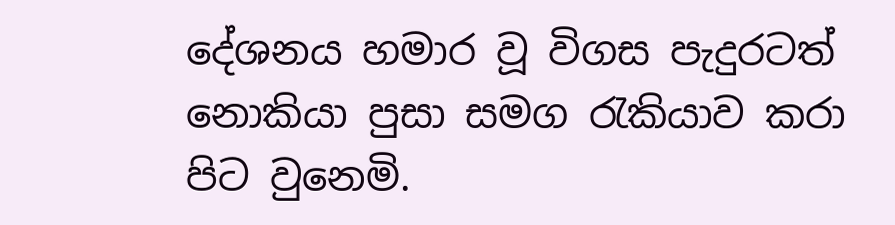දේශනය හමාර වූ විගස පැදුරටත් නොකියා පුසා සමග රැකියාව කරා පිට වුනෙමි.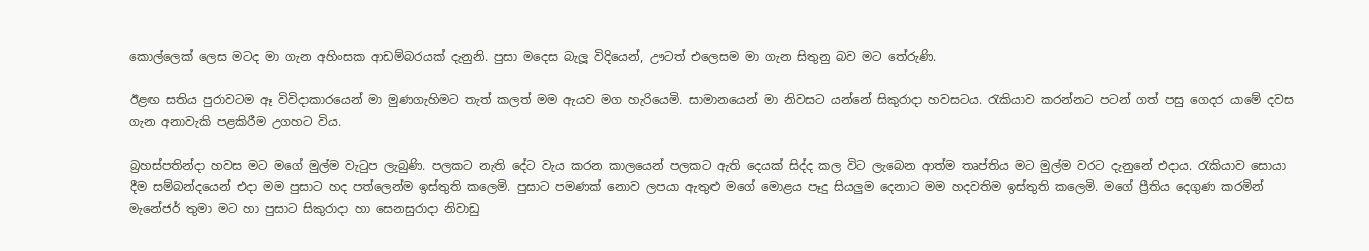කොල්ලෙක් ලෙස මටද මා ගැන අහිංසක ආඩම්බරයක් දැනුනි. පුසා මදෙස බැලූ විදියෙන්, ඌටත් එලෙසම මා ගැන සිතුනු බව මට තේරුණි.

ඊළඟ සතිය පුරාවටම ඈ විවිදාකාරයෙන් මා මුණගැහිමට තැත් කලත් මම ඇයව මග හැරියෙමි. සාමානයෙන් මා නිවසට යන්නේ සිකුරාදා හවසටය. රැකියාව කරන්නට පටන් ගත් පසු ගෙදර යාමේ දවස ගැන අනාවැකි පළකිරීම උගහට විය.

බ්‍රහස්පතින්දා හවස මට මගේ මුල්ම වැටුප ලැබුණි. පලකට නැති දේට වැය කරන කාලයෙන් පලකට ඇති දෙයක් සිද්ද කල විට ලැබෙන ආත්ම තෘප්තිය මට මුල්ම වරට දැනුනේ එදාය. රැකියාව සොයා දීම සම්බන්දයෙන් එදා මම පුසාට හද පත්ලෙන්ම ඉස්තුති කලෙමි. පුසාට පමණක් නොව ලපයා ඇතුළු මගේ මොළය පෑදු සියලුම දෙනාට මම හදවතිම ඉස්තුති කලෙමි. මගේ ප්‍රීතිය දෙගුණ කරමින් මැනේජර් තුමා මට හා පුසාට සිකුරාදා හා සෙනසුරාදා නිවාඩු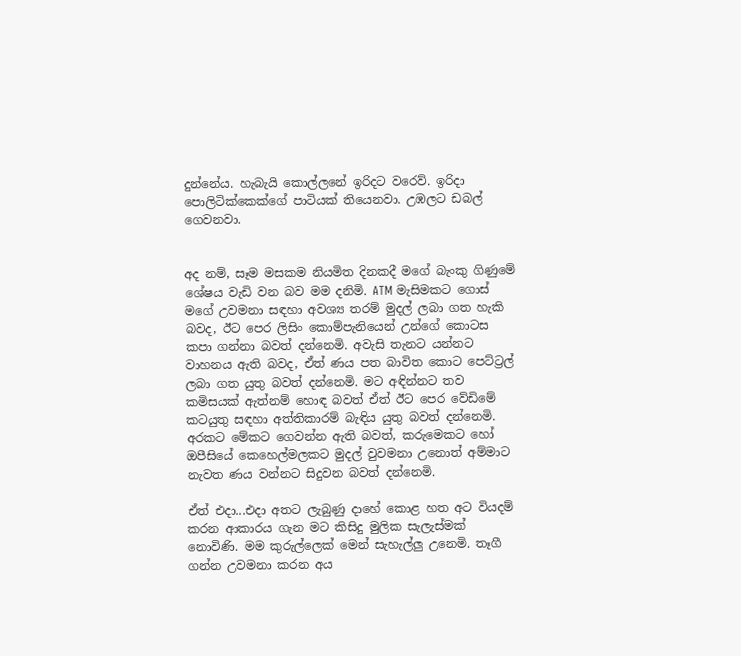දුන්නේය. හැබැයි කොල්ලනේ ඉරිදට වරෙව්. ඉරිදා පොලිටික්කෙක්ගේ පාටියක් තියෙනවා. උඹලට ඩබල් ගෙවනවා.


අද නම්, සෑම මසකම නියමිත දිනකදී මගේ බැංකු ගිණුමේ ශේෂය වැඩි වන බව මම දනිමි. ATM මැසිමකට ගොස් මගේ උවමනා සඳහා අවශ්‍ය තරම් මුදල් ලබා ගත හැකි බවද, ඊට පෙර ලිසිං කොම්පැනියෙන් උන්ගේ කොටස කපා ගන්නා බවත් දන්නෙමි. අවැසි තැනට යන්නට වාහනය ඇති බවද, ඒත් ණය පත බාවිත කොට පෙට්ට්‍රල් ලබා ගත යුතු බවත් දන්නෙමි. මට අඳින්නට තව කමිසයක් ඇත්නම් හොඳ බවත් ඒත් ඊට පෙර වේඩිමේ කටයුතු සඳහා අත්තිකාරම් බැඳිය යුතු බවත් දන්නෙමි. අරකට මේකට ගෙවන්න ඇති බවත්, කරුමෙකට හෝ ඔපීසියේ කෙහෙල්මලකට මුදල් වුවමනා උනොත් අම්මාට නැවත ණය වන්නට සිදුවන බවත් දන්නෙමි.

ඒත් එදා...එදා අතට ලැබුණු දාහේ කොළ හත අට වියදම් කරන ආකාරය ගැන මට කිසිදු මුලික සැලැස්මක් නොවිණි. මම කුරුල්ලෙක් මෙන් සැහැල්ලු උනෙමි. තෑගී ගන්න උවමනා කරන අය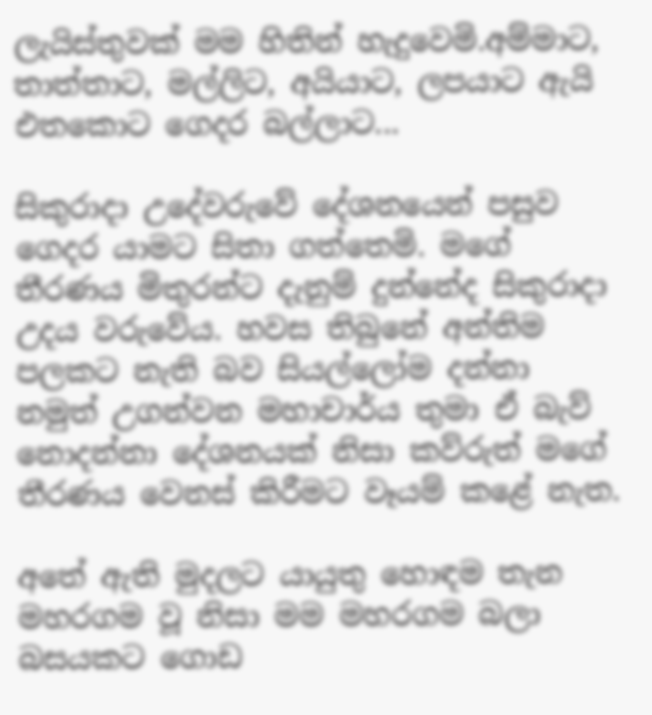ලැයිස්තුවක් මම හිතින් හැදුවෙමි.අම්මාට, තාත්තාට, මල්ලිට, අයියාට, ලපයාට ඇයි එතකොට ගෙදර බල්ලාට...

සිකුරාදා උදේවරුවේ දේශනයෙන් පසුව ගෙදර යාමට සිතා ගත්තෙමි. මගේ තීරණය මිතුරන්ට දැනුම් දුන්නේද සිකුරාදා උදය වරුවේය. හවස තිබුනේ අන්තිම පලකට නැති බව සියල්ලෝම දන්නා නමුත් උගන්වන මහාචාර්ය තුමා ඒ බැව් නොදන්නා දේශනයක් නිසා කව්රුත් මගේ තීරණය වෙනස් කිරීමට වෑයම් කළේ නැත.

අතේ ඇති මුදලට යායුතු හොඳම තැන මහරගම වූ නිසා මම මහරගම බලා බසයකට ගොඩ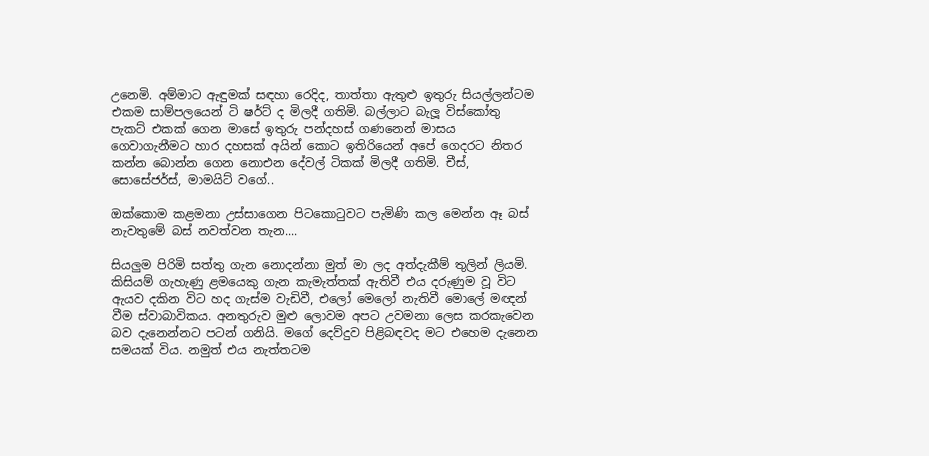උනෙමි. අම්මාට ඇඳුමක් සඳහා රෙදිද, තාත්තා ඇතුළු ඉතුරු සියල්ලන්ටම එකම සාම්පලයෙන් ටි ෂර්ට් ද මිලදී ගතිමි. බල්ලාට බැලූ විස්කෝතු පැකට් එකක් ගෙන මාසේ ඉතුරු පන්දහස් ගණනෙන් මාසය ගෙවාගැනීමට හාර දහසක් අයින් කොට ඉතිරියෙන් අපේ ගෙදරට නිතර කන්න බොන්න ගෙන නොඑන දේවල් ටිකක් මිලදී ගතිමි. චීස්, සොසේජර්ස්, මාමයිට් වගේ..

ඔක්කොම කළමනා උස්සාගෙන පිටකොටුවට පැමිණි කල මෙන්න ඈ බස් නැවතුමේ බස් නවත්වන තැන....

සියලුම පිරිමි සත්තු ගැන නොදන්නා මුත් මා ලද අත්දැකීම් තුලින් ලියමි. කිසියම් ගැහැණු ළමයෙකු ගැන කැමැත්තක් ඇතිවී එය දරුණුම වූ විට ඇයව දකින විට හද ගැස්ම වැඩිවී, එලෝ මෙලෝ නැතිවී මොලේ මඥන් වීම ස්වාබාවිකය. අනතුරුව මුළු ලොවම අපට උවමනා ලෙස කරකැවෙන බව දැනෙන්නට පටන් ගනියි. මගේ දෙව්දුව පිළිබඳවද මට එහෙම දැනෙන සමයක් විය. නමුත් එය නැත්තටම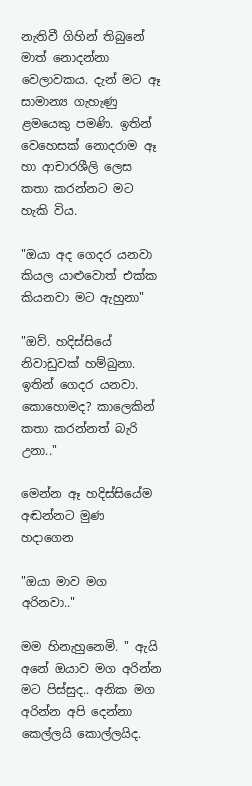නැතිවී ගිහින් තිබුනේ මාත් නොදන්නා වෙලාවකය. දැන් මට ඈ සාමාන්‍ය ගැහැණු ළමයෙකු පමණි. ඉතින් වෙහෙසක් නොදරාම ඈ හා ආචාරශීලි ලෙස කතා කරන්නට මට හැකි විය.

"ඔයා අද ගෙදර යනවා කියල යාළුවොත් එක්ක කියනවා මට ඇහුනා"

"ඔව්. හදිස්සියේ නිවාඩුවක් හම්බුනා. ඉතින් ගෙදර යනවා. කොහොමද? කාලෙකින් කතා කරන්නත් බැරි උනා.."

මෙන්න ඈ හදිස්සියේම අඬන්නට මුණ හදාගෙන

"ඔයා මාව මග අරිනවා.."

මම හිනැහුනෙමි. " ඇයි අනේ ඔයාව මග අරින්න මට පිස්සුද.. අනික මග අරින්න අපි දෙන්නා කෙල්ලයි කොල්ලයිද.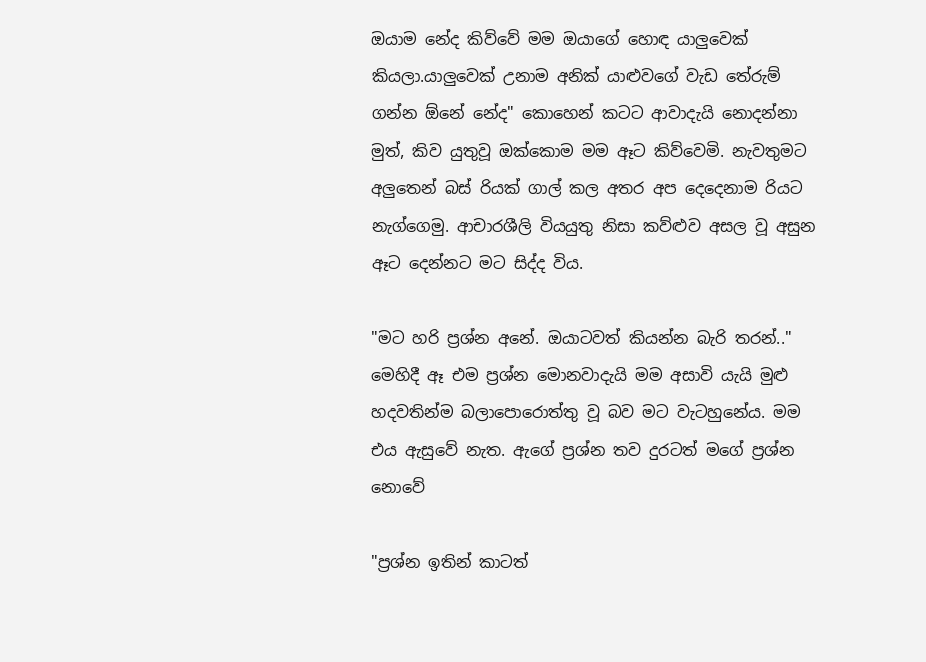ඔයාම නේද කිව්වේ මම ඔයාගේ හොඳ යාලුවෙක් කියලා.යාලුවෙක් උනාම අනික් යාළුවගේ වැඩ තේරුම් ගන්න ඕනේ නේද" කොහෙන් කටට ආවාදැයි නොදන්නා මුත්, කිව යුතුවූ ඔක්කොම මම ඈට කිව්වෙමි. නැවතුමට අලුතෙන් බස් රියක් ගාල් කල අතර අප දෙදෙනාම රියට නැග්ගෙමු. ආචාරශීලි වියයුතු නිසා කව්ළුව අසල වූ අසුන ඈට දෙන්නට මට සිද්ද විය.

"මට හරි ප්‍රශ්න අනේ. ඔයාටවත් කියන්න බැරි තරන්.." මෙහිදී ඈ එම ප්‍රශ්න මොනවාදැයි මම අසාවි යැයි මුළු හදවතින්ම බලාපොරොත්තු වූ බව මට වැටහුනේය. මම එය ඇසුවේ නැත. ඇගේ ප්‍රශ්න තව දුරටත් මගේ ප්‍රශ්න නොවේ

"ප්‍රශ්න ඉතින් කාටත්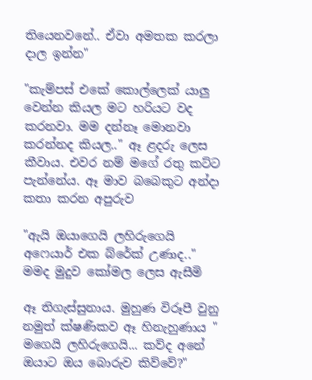තියෙනවනේ.. ඒවා අමතක කරලා දාල ඉන්න"

"කැම්පස් එකේ කොල්ලෙක් යාලු වෙන්න කියල මට හරියට වද කරනවා. මම දන්නෑ මොනවා කරන්නද කියල.." ඈ ළදරු ලෙස කීවාය. එවර නම් මගේ රතු කට්ට පැන්නේය. ඈ මාව බබෙකුට අන්දා කතා කරන අපුරුව

"ඇයි ඔයාගෙයි ලහිරුගෙයි අෆෙයාර් එක බ්රේක් උණාද.." මමද මුදුව කෝමල ලෙස ඇසීමි

ඈ තිගැස්සුනාය. මුහුණ විරූපී වුනු නමුත් ක්ෂණිකව ඈ හිනැහුණාය " මගෙයි ලහිරුගෙයි... කව්ද අනේ ඔයාට ඔය බොරුව කිව්වේ?"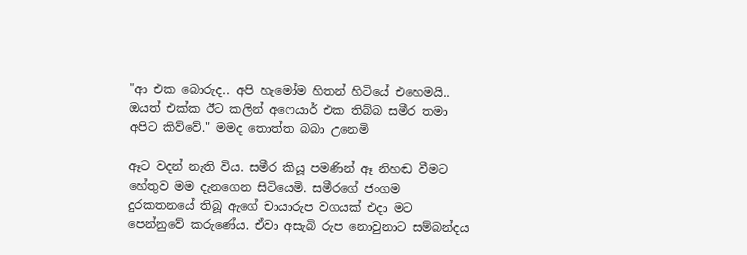"ආ එක බොරුද.. අපි හැමෝම හිතන් හිටියේ එහෙමයි.. ඔයත් එක්ක ඊට කලින් අෆෙයාර් එක තිබ්බ සමීර තමා අපිට කිව්වේ." මමද තොත්ත බබා උනෙමි

ඈට වදන් නැති විය. සමීර කියූ පමණින් ඈ නිහඬ වීමට හේතුව මම දැනගෙන සිටියෙමි. සමීරගේ ජංගම දුරකතනයේ තිබූ ඇගේ චායාරුප වගයක් එදා මට පෙන්නුවේ කරුණේය. ඒවා අසැබි රුප නොවුනාට සම්බන්දය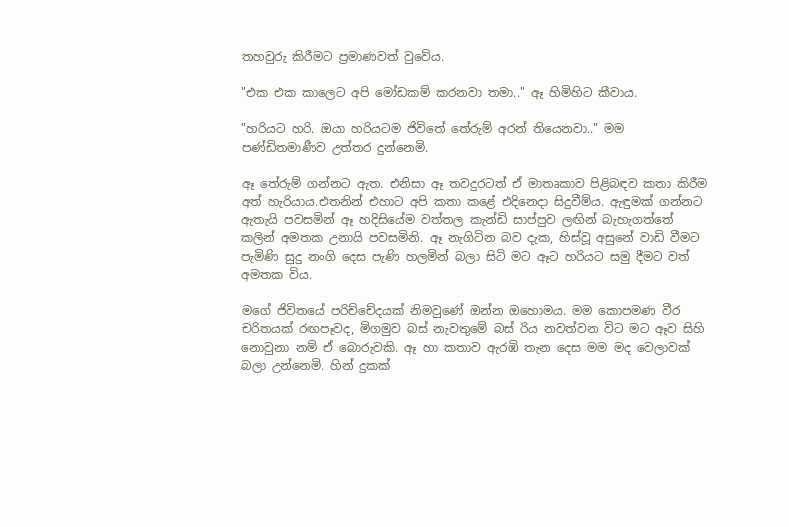තහවුරු කිරීමට ප්‍රමාණවත් වුවේය.

"එක එක කාලෙට අපි මෝඩකම් කරනවා තමා.." ඈ හිමිහිට කීවාය.

"හරියට හරි. ඔයා හරියටම ජිවිතේ තේරුම් අරන් තියෙනවා.." මම පණ්ඩිතමාණීව උත්තර දුන්නෙමි.

ඈ තේරුම් ගන්නට ඇත. එනිසා ඈ තවදුරටත් ඒ මාතෘකාව පිළිබඳව කතා කිරීම අත් හැරියාය.එතනින් එහාට අපි කතා කළේ එදිනෙදා සිදුවීම්ය. ඇඳුමක් ගන්නට ඇතැයි පවසමින් ඈ හදිසියේම වත්තල කැන්ඩි සාප්පුව ලඟින් බැහැගත්තේ කලින් අමතක උනායි පවසමිනි. ඈ නැගිටින බව දැක, හිස්වූ අසුනේ වාඩි වීමට පැමිණි සුදු නංගි දෙස පැණි හලමින් බලා සිටි මට ඈට හරියට සමු දීමට වත් අමතක විය.

මගේ ජිවිතයේ පරිච්චේදයක් නිමවුණේ ඔන්න ඔහොමය. මම කොපමණ වීර චරිතයක් රඟපෑවද, මිගමුව බස් නැවතුමේ බස් රිය නවත්වන විට මට ඈව සිහි නොවුනා නම් ඒ බොරුවකි. ඈ හා කතාව ඇරඹි තැන දෙස මම මද වෙලාවක් බලා උන්නෙමි. හින් දුකක්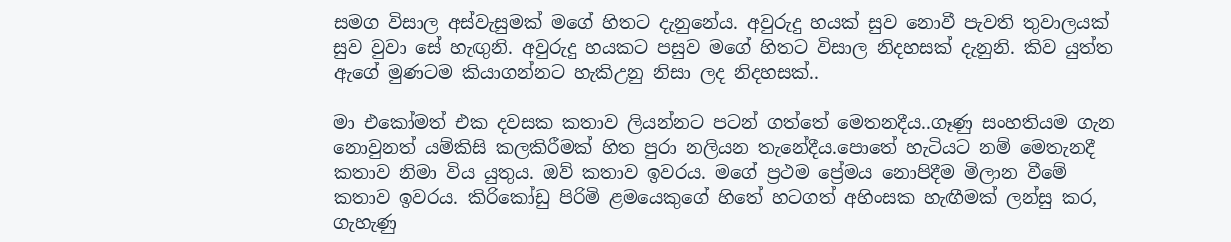සමග විසාල අස්වැසුමක් මගේ හිතට දැනුනේය. අවුරුදු හයක් සුව නොවී පැවති තුවාලයක් සුව වුවා සේ හැඟුනි. අවුරුදු හයකට පසුව මගේ හිතට විසාල නිදහසක් දැනුනි. කිව යුත්ත ඇගේ මුණටම කියාගන්නට හැකිඋනු නිසා ලද නිදහසක්..

මා එකෝමත් එක දවසක කතාව ලියන්නට පටන් ගත්තේ මෙතනදීය..ගෑණු සංහතියම ගැන නොවුනත් යම්කිසි කලකිරීමක් හිත පුරා නලියන තැනේදීය.පොතේ හැටියට නම් මෙතැනදී කතාව නිමා විය යුතුය. ඔව් කතාව ඉවරය. මගේ ප්‍රථම ප්‍රේමය නොපිදීම මිලාන වීමේ කතාව ඉවරය. කිරිකෝඩු පිරිමි ළමයෙකුගේ හිතේ හටගත් අහිංසක හැඟීමක් ලන්සු කර, ගැහැණු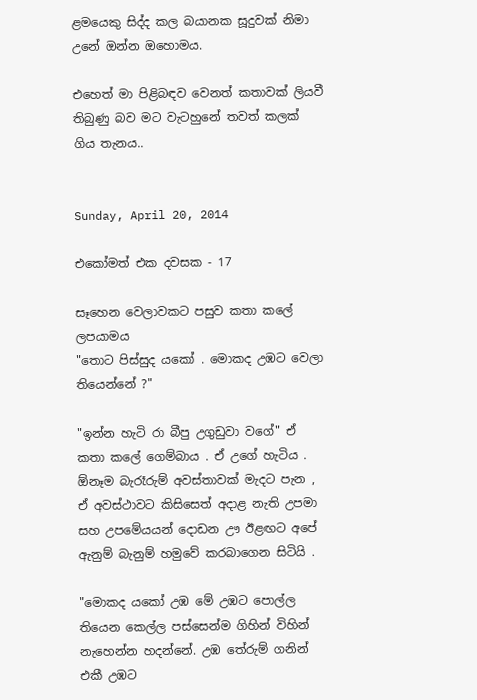ළමයෙකු සිද්ද කල බයානක සූදුවක් නිමා උනේ ඔන්න ඔහොමය.

එහෙත් මා පිළිබඳව වෙනත් කතාවක් ලියවී තිබුණු බව මට වැටහුනේ තවත් කලක් ගිය තැනය..


Sunday, April 20, 2014

එකෝමත් එක දවසක - 17

සෑහෙන වෙලාවකට පසුව කතා කලේ ලපයාමය
"තොට පිස්සුද යකෝ . මොකද උඹට වෙලා තියෙන්නේ ?"

"ඉන්න හැටි රා බීපු උගුඩුවා වගේ" ඒ කතා කලේ ගෙම්බාය . ඒ උගේ හැටිය . ඕනෑම බැරෑරුම් අවස්තාවක් මැදට පැන , ඒ අවස්ථාවට කිසිසෙත් අදාළ නැති උපමා සහ උපමේයයන් දොඩන ඌ ඊළඟට අපේ ඇනුම් බැනුම් හමුවේ කරබාගෙන සිටියි .

"මොකද යකෝ උඹ මේ උඹට පොල්ල තියෙන කෙල්ල පස්සෙන්ම ගිහින් විහින් නැහෙන්න හදන්නේ. උඹ තේරුම් ගනින් එකී උඹට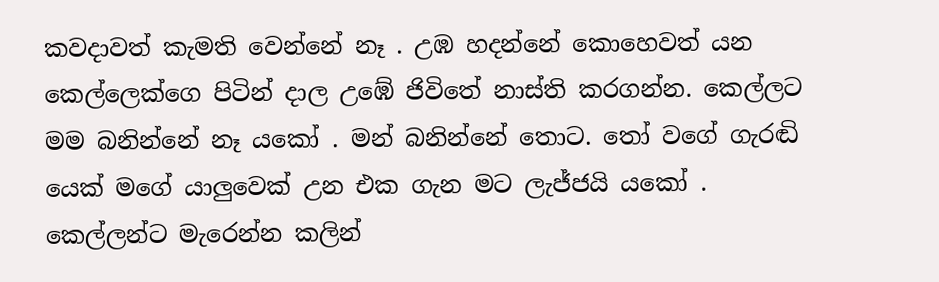කවදාවත් කැමති වෙන්නේ නෑ . උඹ හදන්නේ කොහෙවත් යන කෙල්ලෙක්ගෙ පිටින් දාල උඹේ ජිවිතේ නාස්ති කරගන්න. කෙල්ලට මම බනින්නේ නෑ යකෝ . මන් බනින්නේ තොට. තෝ වගේ ගැරඬි යෙක් මගේ යාලුවෙක් උන එක ගැන මට ලැජ්ජයි යකෝ . කෙල්ලන්ට මැරෙන්න කලින්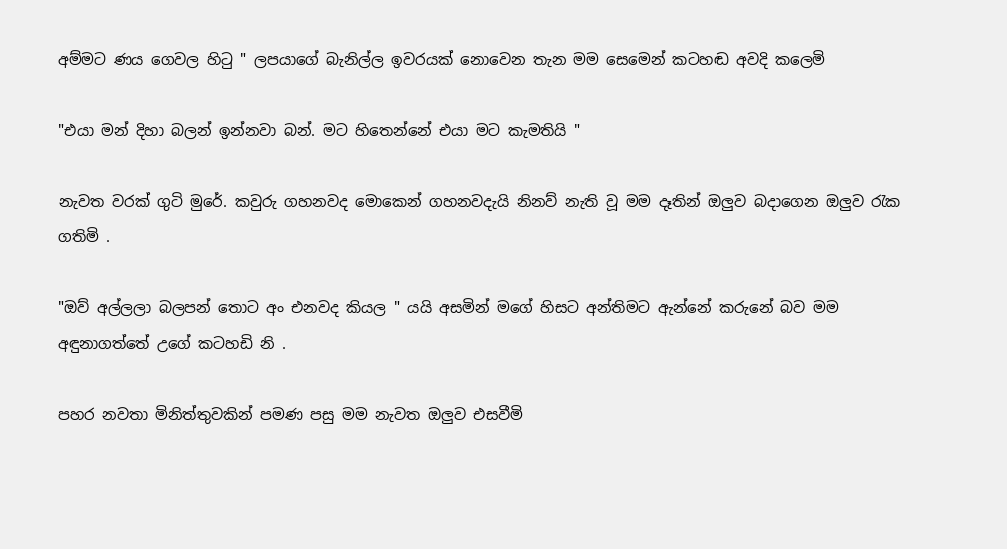අම්මට ණය ගෙවල හිටු " ලපයාගේ බැනිල්ල ඉවරයක් නොවෙන තැන මම සෙමෙන් කටහඬ අවදි කලෙමි

"එයා මන් දිහා බලන් ඉන්නවා බන්. මට හිතෙන්නේ එයා මට කැමතියි "

නැවත වරක් ගුටි මුරේ. කවුරු ගහනවද මොකෙන් ගහනවදැයි නිනව් නැති වූ මම දෑතින් ඔලුව බදාගෙන ඔලුව රැක ගතිමි .

"ඔව් අල්ලලා බලපන් තොට අං එනවද කියල " යයි අසමින් මගේ හිසට අන්තිමට ඇන්නේ කරුනේ බව මම අඳුනාගත්තේ උගේ කටහඩි නි .

පහර නවතා මිනිත්තුවකින් පමණ පසු මම නැවත ඔලුව එසවීමි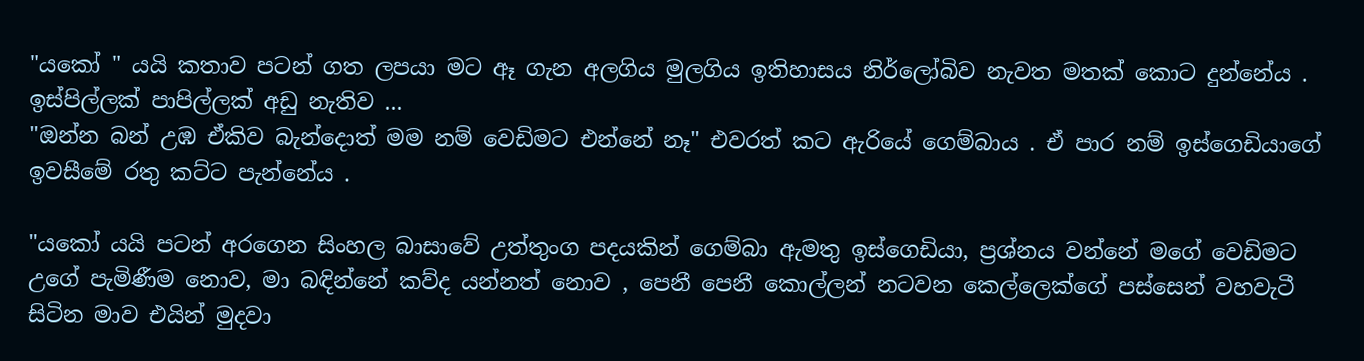"යකෝ " යයි කතාව පටන් ගත ලපයා මට ඈ ගැන අලගිය මුලගිය ඉතිහාසය නිර්ලෝබිව නැවත මතක් කොට දුන්නේය . ඉස්පිල්ලක් පාපිල්ලක් අඩු නැතිව ...
"ඔන්න බන් උඹ ඒකිව බැන්දොත් මම නම් වෙඩිමට එන්නේ නෑ" එවරත් කට ඇරියේ ගෙම්බාය . ඒ පාර නම් ඉස්ගෙඩියාගේ ඉවසීමේ රතු කට්ට පැන්නේය .

"යකෝ යයි පටන් අරගෙන සිංහල බාසාවේ උත්තුංග පදයකින් ගෙම්බා ඇමතු ඉස්ගෙඩියා, ප්‍රශ්නය වන්නේ මගේ වෙඩිමට උගේ පැමිණීම නොව, මා බඳින්නේ කව්ද යන්නත් නොව , පෙනී පෙනී කොල්ලන් නටවන කෙල්ලෙක්ගේ පස්සෙන් වහවැටී සිටින මාව එයින් මුදවා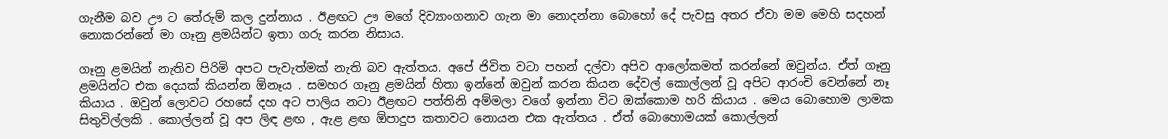ගැනීම බව ඌ ට තේරුම් කල දුන්නාය . ඊළඟට ඌ මගේ දිව්‍යාංගනාව ගැන මා නොදන්නා බොහෝ දේ පැවසු අතර ඒවා මම මෙහි සදහන් නොකරන්නේ මා ගෑනු ළමයින්ට ඉතා ගරු කරන නිසාය.

ගෑනු ළමයින් නැතිව පිරිමි අපට පැවැත්මක් නැති බව ඇත්තය. අපේ ජිවිත වටා පහන් දල්වා අපිව ආලෝකමත් කරන්නේ ඔවුන්ය. ඒත් ගෑනු ළමයින්ට එක දෙයක් කියන්න ඕනෑය . සමහර ගෑනු ළමයින් හිතා ඉන්නේ ඔවුන් කරන කියන දේවල් කොල්ලන් වූ අපිට ආරංචි වෙන්නේ නෑ කියාය . ඔවුන් ලොවට රහසේ දහ අට පාලිය නටා ඊළඟට පත්තිනි අම්මලා වගේ ඉන්නා විට ඔක්කොම හරි කියාය . මෙය බොහොම ලාමක සිතුවිල්ලකි . කොල්ලන් වූ අප ලිඳ ළඟ , ඇළ ළඟ ඕපාදුප කතාවට නොයන එක ඇත්තය . ඒත් බොහොමයක් කොල්ලන්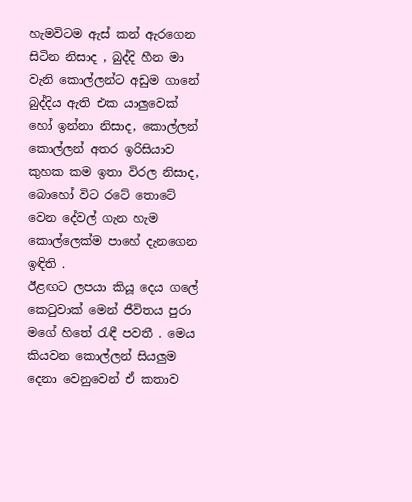හැමවිටම ඇස් කන් ඇරගෙන සිටින නිසාද , බුද්දි හීන මා වැනි කොල්ලන්ට අඩුම ගානේ බුද්දිය ඇති එක යාලුවෙක් හෝ ඉන්නා නිසාද, කොල්ලන් කොල්ලන් අතර ඉරිසියාව කුහක කම ඉතා විරල නිසාද, බොහෝ විට රටේ තොටේ වෙන දේවල් ගැන හැම කොල්ලෙක්ම පාහේ දැනගෙන ඉඳිති .
ඊළඟට ලපයා කියූ දෙය ගලේ කෙටුවාක් මෙන් ජීවිතය පුරා මගේ හිතේ රැඳී පවතී . මෙය කියවන කොල්ලන් සියලුම දෙනා වෙනුවෙන් ඒ කතාව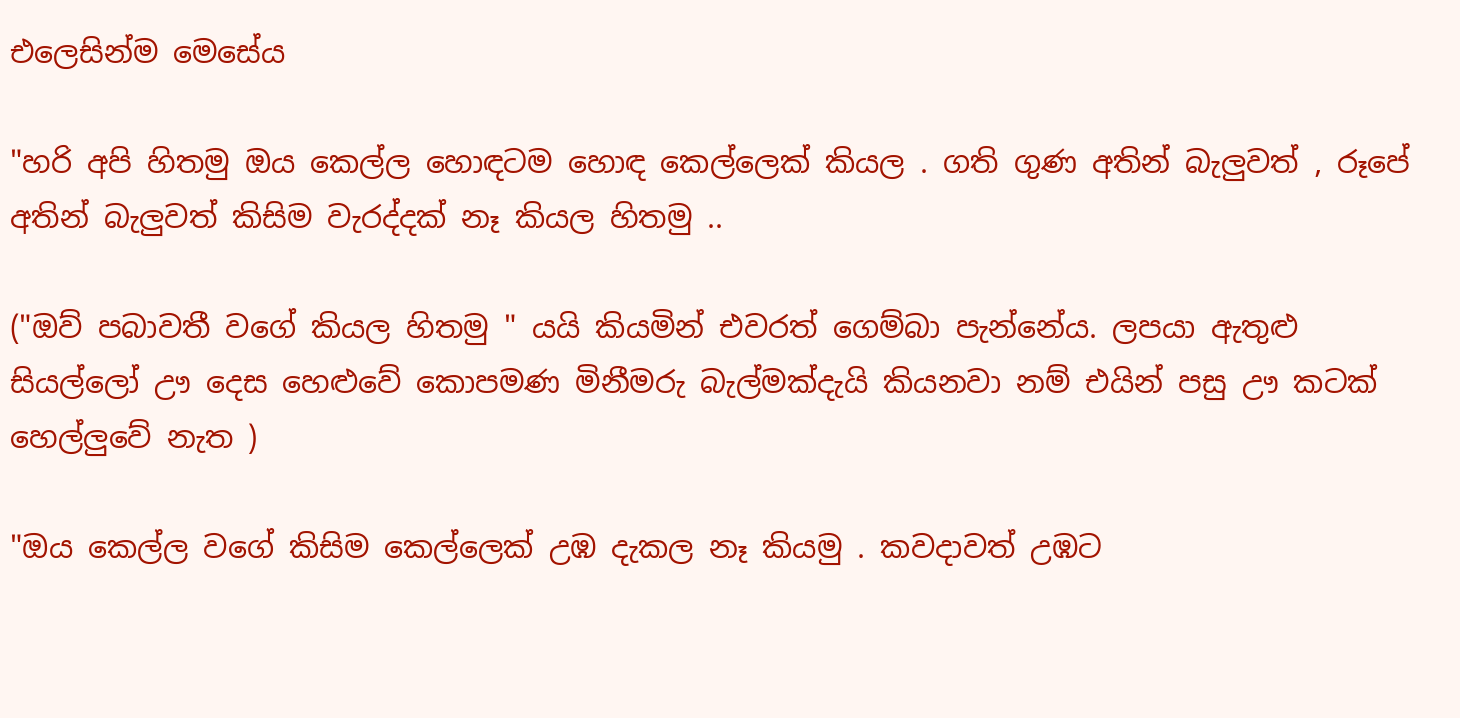එලෙසින්ම මෙසේය

"හරි අපි හිතමු ඔය කෙල්ල හොඳටම හොඳ කෙල්ලෙක් කියල . ගති ගුණ අතින් බැලුවත් , රූපේ අතින් බැලුවත් කිසිම වැරද්දක් නෑ කියල හිතමු ..

("ඔව් පබාවතී වගේ කියල හිතමු " යයි කියමින් එවරත් ගෙම්බා පැන්නේය. ලපයා ඇතුළු සියල්ලෝ ඌ දෙස හෙළුවේ කොපමණ මිනීමරු බැල්මක්දැයි කියනවා නම් එයින් පසු ඌ කටක් හෙල්ලුවේ නැත )

"ඔය කෙල්ල වගේ කිසිම කෙල්ලෙක් උඹ දැකල නෑ කියමු . කවදාවත් උඹට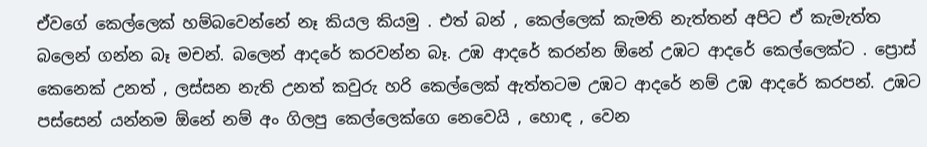ඒවගේ කෙල්ලෙක් හම්බවෙන්නේ නෑ කියල කියමු . එත් බන් , කෙල්ලෙක් කැමති නැත්තන් අපිට ඒ කැමැත්ත බලෙන් ගන්න බෑ මචන්. බලෙන් ආදරේ කරවන්න බෑ. උඹ ආදරේ කරන්න ඕනේ උඹට ආදරේ කෙල්ලෙක්ට . ප්‍රොස් කෙනෙක් උනත් , ලස්සන නැති උනත් කවුරු හරි කෙල්ලෙක් ඇත්තටම උඹට ආදරේ නම් උඹ ආදරේ කරපන්. උඹට පස්සෙන් යන්නම ඕනේ නම් අං ගිලපු කෙල්ලෙක්ගෙ නෙවෙයි , හොඳ , වෙන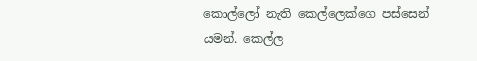කොල්ලෝ නැති කෙල්ලෙක්ගෙ පස්සෙන් යමන්. කෙල්ල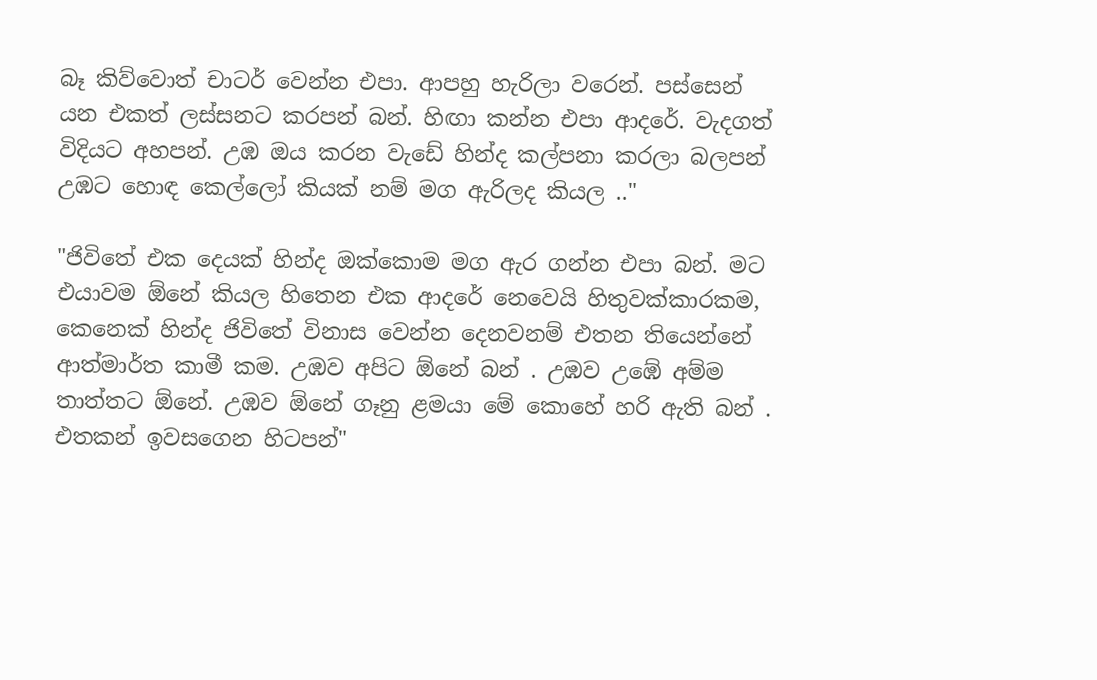බෑ කිව්වොත් චාටර් වෙන්න එපා. ආපහු හැරිලා වරෙන්. පස්සෙන් යන එකත් ලස්සනට කරපන් බන්. හිඟා කන්න එපා ආදරේ. වැදගත් විදියට අහපන්. උඹ ඔය කරන වැඩේ හින්ද කල්පනා කරලා බලපන් උඹට හොඳ කෙල්ලෝ කියක් නම් මග ඇරිලද කියල .."

"ජිවිතේ එක දෙයක් හින්ද ඔක්කොම මග ඇර ගන්න එපා බන්. මට එයාවම ඕනේ කියල හිතෙන එක ආදරේ නෙවෙයි හිතුවක්කාරකම, කෙනෙක් හින්ද ජිවිතේ විනාස වෙන්න දෙනවනම් එතන තියෙන්නේ ආත්මාර්ත කාමී කම. උඹව අපිට ඕනේ බන් . උඹව උඹේ අම්ම තාත්තට ඕනේ. උඹව ඕනේ ගෑනු ළමයා මේ කොහේ හරි ඇති බන් . එතකන් ඉවසගෙන හිටපන්"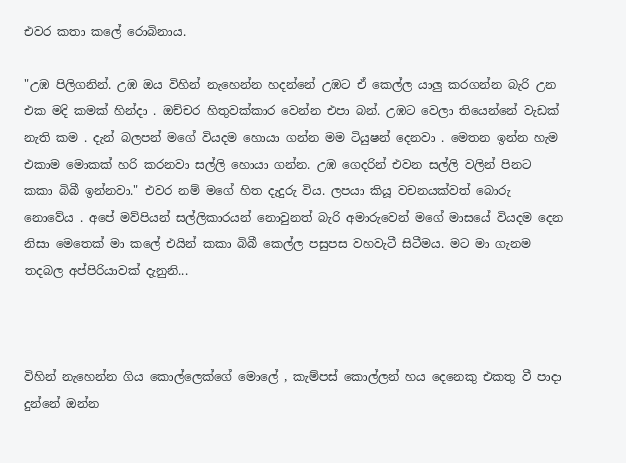එවර කතා කලේ රොබිනාය.

"උඹ පිලිගනින්. උඹ ඔය විහින් නැහෙන්න හදන්නේ උඹට ඒ කෙල්ල යාලු කරගන්න බැරි උන එක මදි කමක් හින්දා . ඔච්චර හිතුවක්කාර වෙන්න එපා බන්. උඹට වෙලා තියෙන්නේ වැඩක් නැති කම . දැන් බලපන් මගේ වියදම හොයා ගන්න මම ටියුෂන් දෙනවා . මෙතන ඉන්න හැම එකාම මොකක් හරි කරනවා සල්ලි හොයා ගන්න. උඹ ගෙදරින් එවන සල්ලි වලින් පිනට කකා බිබී ඉන්නවා." එවර නම් මගේ හිත දැදුරු විය. ලපයා කියූ වචනයක්වත් බොරු නොවේය . අපේ මව්පියන් සල්ලිකාරයන් නොවුනත් බැරි අමාරුවෙන් මගේ මාසයේ වියදම දෙන නිසා මෙතෙක් මා කලේ එයින් කකා බිබී කෙල්ල පසුපස වහවැටී සිටීමය. මට මා ගැනම තදබල අප්පිරියාවක් දැනුනි...



විහින් නැහෙන්න ගිය කොල්ලෙක්ගේ මොලේ , කැම්පස් කොල්ලන් හය දෙනෙකු එකතු වී පාදා දුන්නේ ඔන්න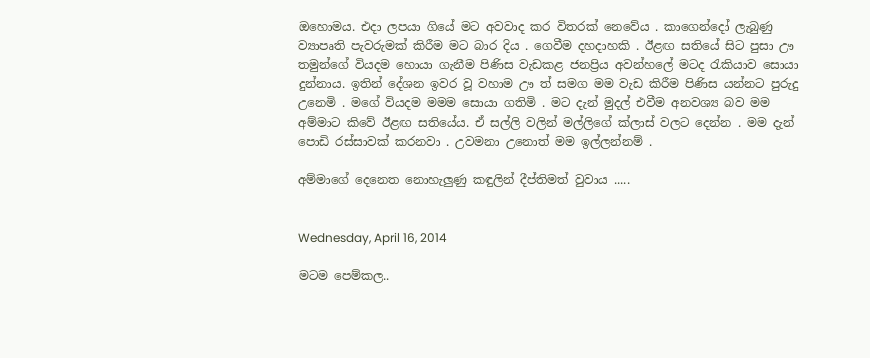ඔහොමය. එදා ලපයා ගියේ මට අවවාද කර විතරක් නෙවේය . කාගෙන්දෝ ලැබුණු ව්‍යාපෘති පැවරුමක් කිරීම මට බාර දිය . ගෙවීම දහදාහකි . ඊළඟ සතියේ සිට පුසා ඌ තමුන්ගේ වියදම හොයා ගැනීම පිණිස වැඩකළ ජනප්‍රිය අවන්හලේ මටද රැකියාව සොයා දුන්නාය. ඉතින් දේශන ඉවර වූ වහාම ඌ ත් සමග මම වැඩ කිරීම පිණිස යන්නට පුරුදු උනෙමි . මගේ වියදම මමම සොයා ගතිමි . මට දැන් මුදල් එවීම අනවශ්‍ය බව මම අම්මාට කිවේ ඊළඟ සතියේය. ඒ සල්ලි වලින් මල්ලිගේ ක්ලාස් වලට දෙන්න . මම දැන් පොඩි රස්සාවක් කරනවා . උවමනා උනොත් මම ඉල්ලන්නම් .

අම්මාගේ දෙනෙත නොහැලුණු කඳුලින් දීප්තිමත් වුවාය .....


Wednesday, April 16, 2014

මටම පෙම්කල..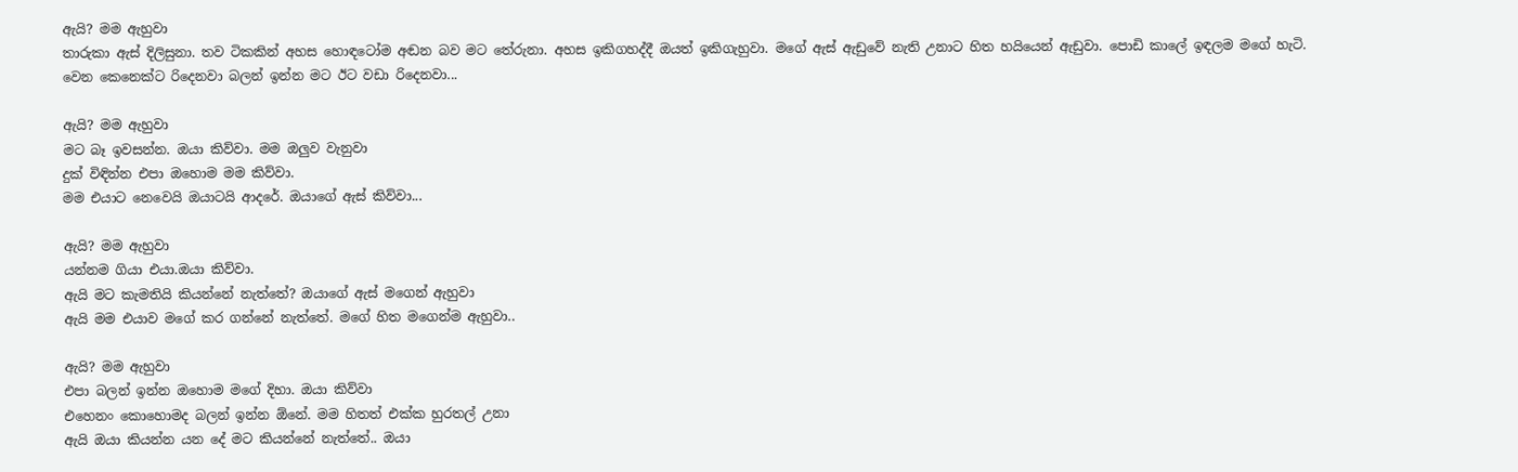ඇයි? මම ඇහුවා
තාරුකා ඇස් දිලිසුනා. තව ටිකකින් අහස හොඳටෝම අඬන බව මට තේරුනා. අහස ඉකිගහද්දී ඔයත් ඉකිගැහුවා. මගේ ඇස් ඇඩුවේ නැති උනාට හිත හයියෙන් ඇඩුවා. පොඩි කාලේ ඉඳලම මගේ හැටි. වෙන කෙනෙක්ට රිදෙනවා බලන් ඉන්න මට ඊට වඩා රිදෙනවා...

ඇයි? මම ඇහුවා
මට බෑ ඉවසන්න. ඔයා කිව්වා. මම ඔලුව වැනුවා
දුක් විඳින්න එපා ඔහොම මම කිව්වා.
මම එයාට නෙවෙයි ඔයාටයි ආදරේ. ඔයාගේ ඇස් කිව්වා...

ඇයි? මම ඇහුවා
යන්නම ගියා එයා.ඔයා කිව්වා.
ඇයි මට කැමතියි කියන්නේ නැත්තේ? ඔයාගේ ඇස් මගෙන් ඇහුවා
ඇයි මම එයාව මගේ කර ගන්නේ නැත්තේ. මගේ හිත මගෙන්ම ඇහුවා..

ඇයි? මම ඇහුවා
එපා බලන් ඉන්න ඔහොම මගේ දිහා. ඔයා කිව්වා
එහෙනං කොහොමද බලන් ඉන්න ඕනේ. මම හිතත් එක්ක හුරතල් උනා
ඇයි ඔයා කියන්න යන දේ මට කියන්නේ නැත්තේ.. ඔයා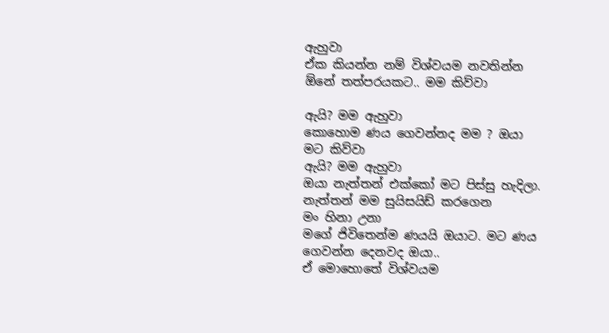ඇහුවා
ඒක කියන්න නම් විශ්වයම නවතින්න ඕනේ තත්පරයකට.. මම කිව්වා

ඇයි? මම ඇහුවා
කොහොම ණය ගෙවන්නද මම ? ඔයා මට කිව්වා
ඇයි? මම ඇහුවා
ඔයා නැත්තන් එක්කෝ මට පිස්සු හැදිලා. නැත්තන් මම සුයිසයිඩ් කරගෙන
මං හිනා උනා
මගේ ජිවිතෙන්ම ණයයි ඔයාට. මට ණය ගෙවන්න දෙනවද ඔයා..
ඒ මොහොතේ විශ්වයම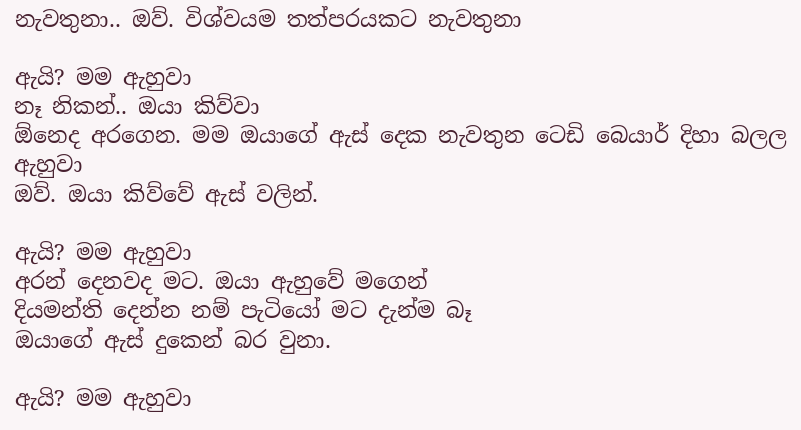නැවතුනා.. ඔව්. විශ්වයම තත්පරයකට නැවතුනා

ඇයි? මම ඇහුවා
නෑ නිකන්.. ඔයා කිව්වා
ඕනෙද අරගෙන. මම ඔයාගේ ඇස් දෙක නැවතුන ටෙඩි බෙයාර් දිහා බලල ඇහුවා
ඔව්. ඔයා කිව්වේ ඇස් වලින්.

ඇයි? මම ඇහුවා
අරන් දෙනවද මට. ඔයා ඇහුවේ මගෙන්
දියමන්ති දෙන්න නම් පැටියෝ මට දැන්ම බෑ
ඔයාගේ ඇස් දුකෙන් බර වුනා.

ඇයි? මම ඇහුවා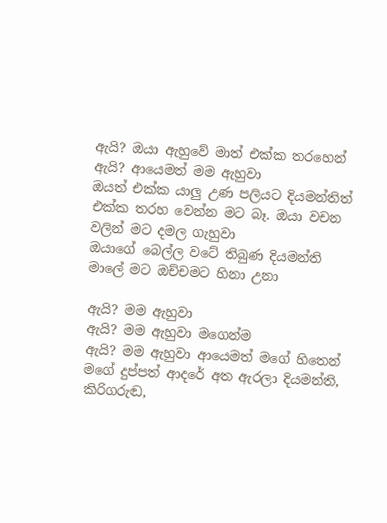ඇයි? ඔයා ඇහුවේ මාත් එක්ක තරහෙන්
ඇයි? ආයෙමත් මම ඇහුවා
ඔයත් එක්ක යාලු උණ පලියට දියමන්තිත් එක්ක තරහ වෙන්න මට බෑ. ඔයා වචන වලින් මට දමල ගැහුවා
ඔයාගේ බෙල්ල වටේ තිබුණ දියමන්ති මාලේ මට ඔච්චමට හිනා උනා

ඇයි? මම ඇහුවා
ඇයි? මම ඇහුවා මගෙන්ම
ඇයි? මම ඇහුවා ආයෙමත් මගේ හිතෙන්
මගේ දුප්පත් ආදරේ අත ඇරලා දියමන්ති, කිරිගරුඬ,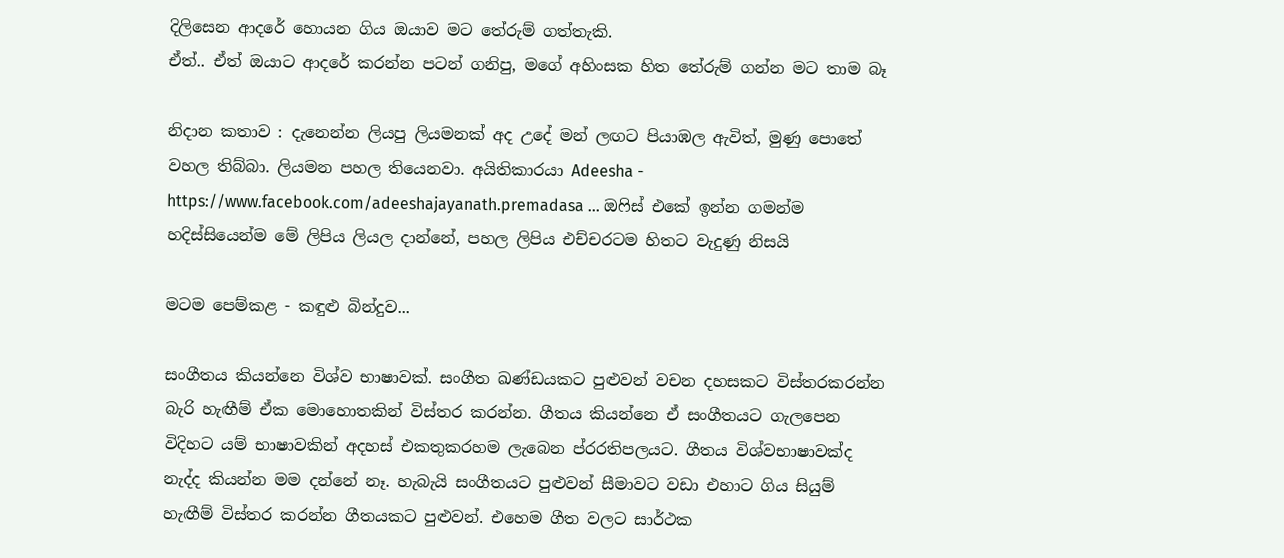දිලිසෙන ආදරේ හොයන ගිය ඔයාව මට තේරුම් ගත්තැකි.
ඒත්.. ඒත් ඔයාට ආදරේ කරන්න පටන් ගනිපු, මගේ අහිංසක හිත තේරුම් ගන්න මට තාම බෑ

නිදාන කතාව : දැනෙන්න ලියපු ලියමනක් අද උදේ මන් ලඟට පියාඹල ඇවිත්, මුණු පොතේ වහල තිබ්බා. ලියමන පහල තියෙනවා. අයිතිකාරයා Adeesha - https://www.facebook.com/adeeshajayanath.premadasa ... ඔෆිස් එකේ ඉන්න ගමන්ම හදිස්සියෙන්ම මේ ලිපිය ලියල දාන්නේ, පහල ලිපිය එච්චරටම හිතට වැදුණු නිසයි

මටම පෙම්කළ - කඳුළු බින්දුව...

සංගීතය කියන්නෙ විශ්ව භාෂාවක්. සංගීත ඛණ්ඩයකට පුළුවන් වචන දහසකට විස්තරකරන්න බැරි හැඟීම් ඒක මොහොතකින් විස්තර කරන්න. ගීතය කියන්නෙ ඒ සංගීතයට ගැලපෙන විදිහට යම් භාෂාවකින් අදහස් එකතුකරහම ලැබෙන ප්රරතිපලයට. ගීතය විශ්වභාෂාවක්ද නැද්ද කියන්න මම දන්නේ නෑ. හැබැයි සංගීතයට පුළුවන් සීමාවට වඩා එහාට ගිය සියුම් හැඟීම් විස්තර කරන්න ගීතයකට පුළුවන්. එහෙම ගීත වලට සාර්ථක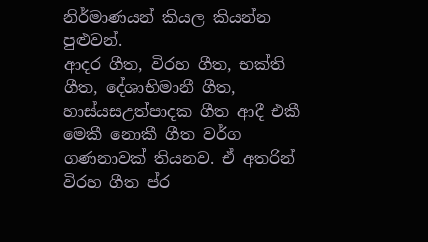නිර්මාණයන් කියල කියන්න පුළුවන්.
ආදර ගීත, විරහ ගීත, භක්ති ගීත, දේශාභිමානී ගීත, හාස්යසඋත්පාදක ගීත ආදී එකී මෙකී නොකී ගීත වර්ග ගණනාවක් තියනව. ඒ අතරින් විරහ ගීත ප්ර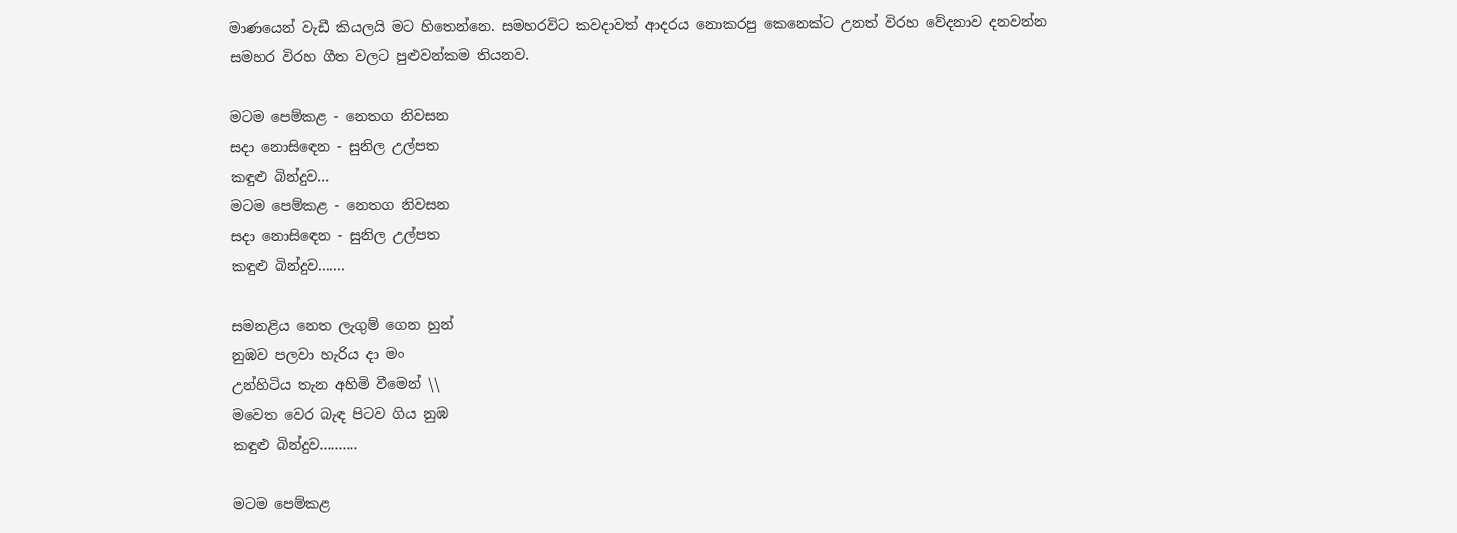මාණයෙන් වැඩී කියලයි මට හිතෙන්නෙ. සමහරවිට කවදාවත් ආදරය නොකරපු කෙනෙක්ට උනත් විරහ වේදනාව දනවන්න සමහර විරහ ගීත වලට පුළුවන්කම තියනව.

මටම පෙම්කළ - නෙතග නිවසන
සදා නොසිඳෙන - සුනිල උල්පත
කඳුළු බින්දුව...
මටම පෙම්කළ - නෙතග නිවසන
සදා නොසිඳෙන - සුනිල උල්පත
කඳුළු බින්දුව.......

සමනළිය නෙත ලැගුම් ගෙන හුන්
නුඹව පලවා හැරිය දා මං
උන්හිටිය තැන අහිමි වීමෙන් \\
මවෙත වෙර බැඳ පිටව ගිය නුඹ
කඳුළු බින්දුව..........

මටම පෙම්කළ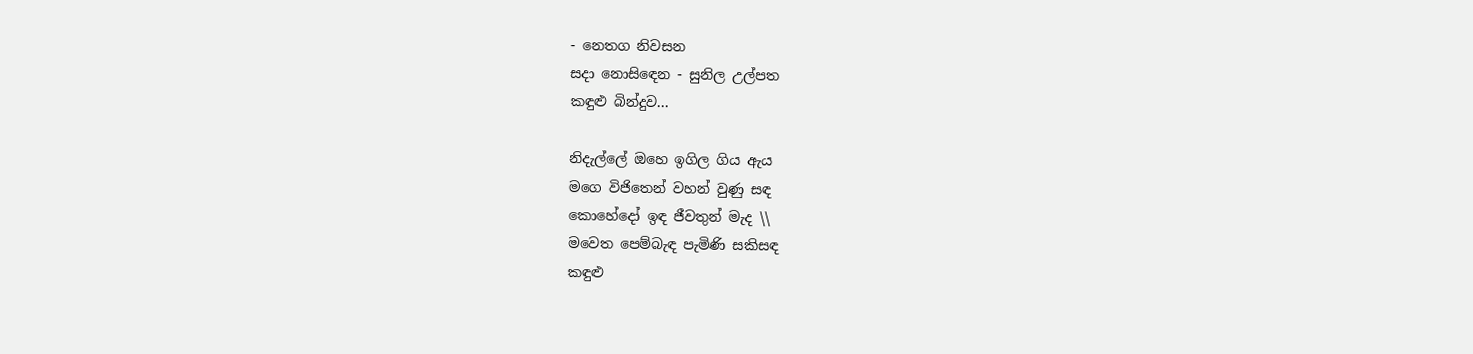- නෙතග නිවසන
සදා නොසිඳෙන - සුනිල උල්පත
කඳුළු බින්දුව...

නිදැල්ලේ ඔහෙ ඉගිල ගිය ඇය
මගෙ විජිතෙන් වහන් වුණු සඳ
කොහේදෝ ඉඳ ජීවතුන් මැද \\
මවෙත පෙම්බැඳ පැමිණි සකිසඳ
කඳුළු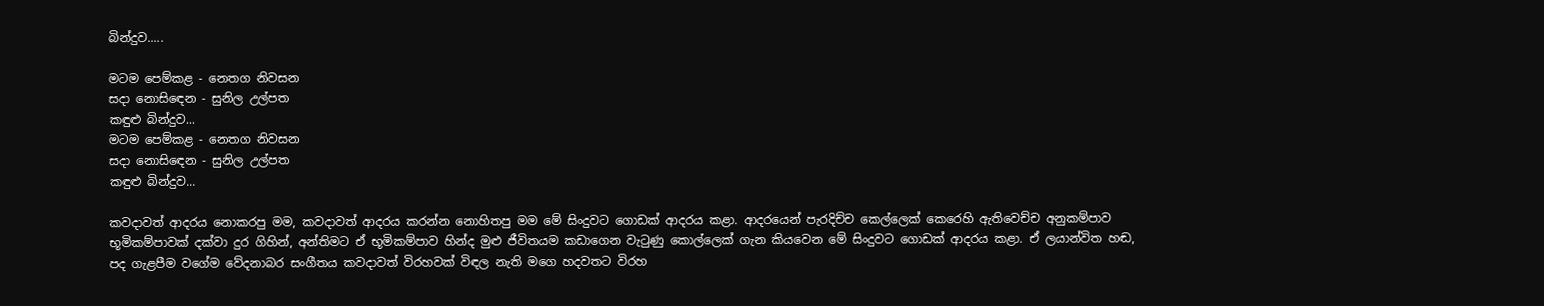බින්දුව.....

මටම පෙම්කළ - නෙතග නිවසන
සදා නොසිඳෙන - සුනිල උල්පත
කඳුළු බින්දුව...
මටම පෙම්කළ - නෙතග නිවසන
සදා නොසිඳෙන - සුනිල උල්පත
කඳුළු බින්දුව...

කවදාවත් ආදරය නොකරපු මම, කවදාවත් ආදරය කරන්න නොහිතපු මම මේ සිංදුවට ගොඩක් ආදරය කළා. ආදරයෙන් පැරදිච්ච කෙල්ලෙක් කෙරෙහි ඇතිවෙච්ච අනුකම්පාව භූමිකම්පාවක් දක්වා දුර ගිහින්, අන්තිමට ඒ භූමිකම්පාව හින්ද මුළු ජීවිතයම කඩාගෙන වැටුණු කොල්ලෙක් ගැන කියවෙන මේ සිංදුවට ගොඩක් ආදරය කළා. ඒ ලයාන්විත හඬ, පද ගැළපීම වගේම වේදනාබර සංගීතය කවදාවත් විරහවක් විඳල නැති මගෙ හදවතට විරහ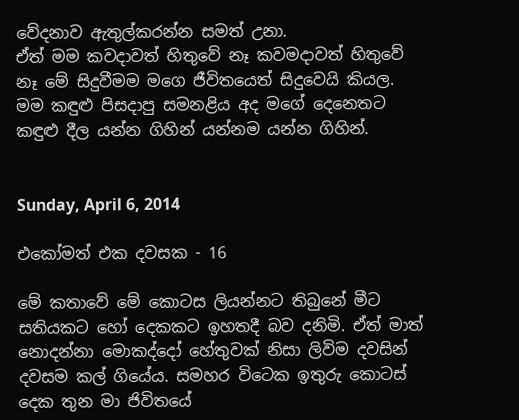වේදනාව ඇතුල්කරන්න සමත් උනා.
ඒත් මම කවදාවත් හිතුවේ නෑ කවමදාවත් හිතුවේ නෑ මේ සිදුවීමම මගෙ ජීවිතයෙත් සිදුවෙයි කියල.
මම කඳුළු පිසදාපු සමනළිය අද මගේ දෙනෙතට කඳුළු දීල යන්න ගිහින් යන්නම යන්න ගිහින්.


Sunday, April 6, 2014

එකෝමත් එක දවසක - 16

මේ කතාවේ මේ කොටස ලියන්නට තිබුනේ මීට සතියකට හෝ දෙකකට ඉහතදී බව දනිමි. ඒත් මාත් නොදන්නා මොකද්දෝ හේතුවක් නිසා ලිවිම දවසින් දවසම කල් ගියේය. සමහර විටෙක ඉතුරු කොටස් දෙක තුන මා ජිවිතයේ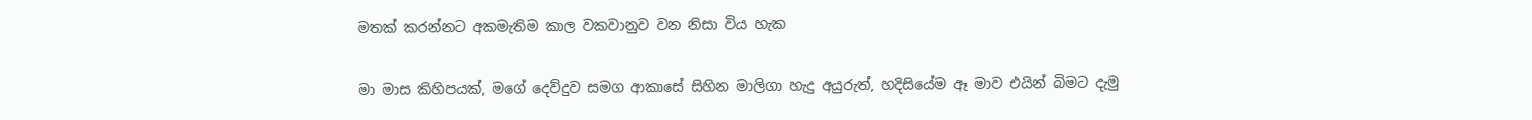මතක් කරන්නට අකමැතිම කාල වකවානුව වන නිසා විය හැක

මා මාස කිහිපයක්, මගේ දෙව්දුව සමග ආකාසේ සිහින මාලිගා හැදු අයුරුත්, හදිසියේම ඈ මාව එයින් බිමට දැමු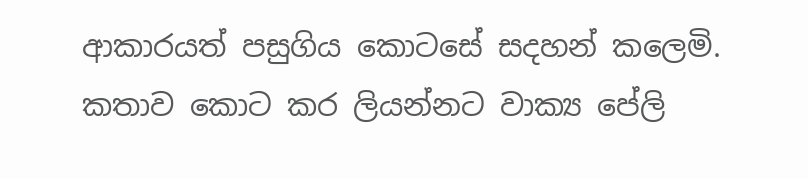ආකාරයත් පසුගිය කොටසේ සදහන් කලෙමි. කතාව කොට කර ලියන්නට වාක්‍ය පේලි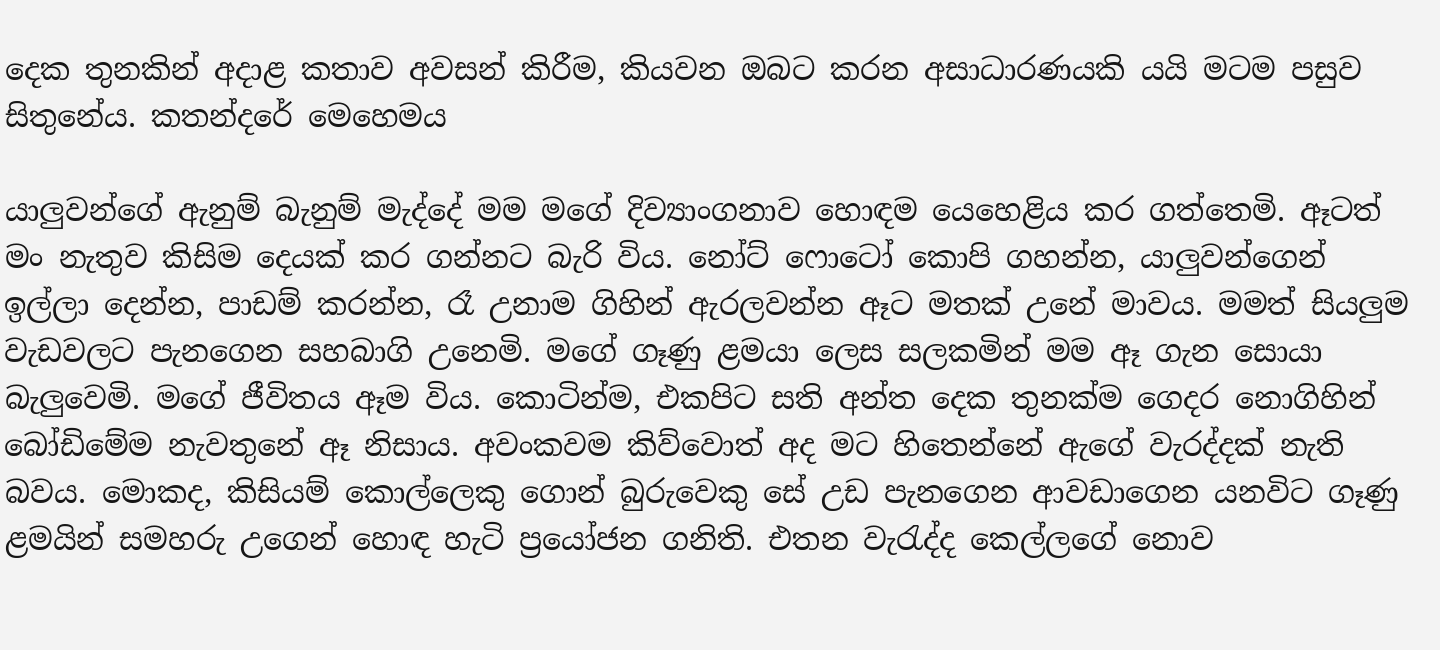දෙක තුනකින් අදාළ කතාව අවසන් කිරීම, කියවන ඔබට කරන අසාධාරණයකි යයි මටම පසුව සිතුනේය. කතන්දරේ මෙහෙමය

යාලුවන්ගේ ඇනුම් බැනුම් මැද්දේ මම මගේ දිව්‍යාංගනාව හොඳම යෙහෙළිය කර ගත්තෙමි. ඈටත් මං නැතුව කිසිම දෙයක් කර ගන්නට බැරි විය. නෝට් ෆොටෝ කොපි ගහන්න, යාලුවන්ගෙන් ඉල්ලා දෙන්න, පාඩම් කරන්න, රෑ උනාම ගිහින් ඇරලවන්න ඈට මතක් උනේ මාවය. මමත් සියලුම වැඩවලට පැනගෙන සහබාගි උනෙමි. මගේ ගෑණු ළමයා ලෙස සලකමින් මම ඈ ගැන සොයා බැලුවෙමි. මගේ ජීවිතය ඈම විය. කොටින්ම, එකපිට සති අන්ත දෙක තුනක්ම ගෙදර නොගිහින් බෝඩිමේම නැවතුනේ ඈ නිසාය. අවංකවම කිව්වොත් අද මට හිතෙන්නේ ඇගේ වැරද්දක් නැති බවය. මොකද, කිසියම් කොල්ලෙකු ගොන් බුරුවෙකු සේ උඩ පැනගෙන ආවඩාගෙන යනවිට ගෑණු ළමයින් සමහරු උගෙන් හොඳ හැටි ප්‍රයෝජන ගනිති. එතන වැරැද්ද කෙල්ලගේ නොව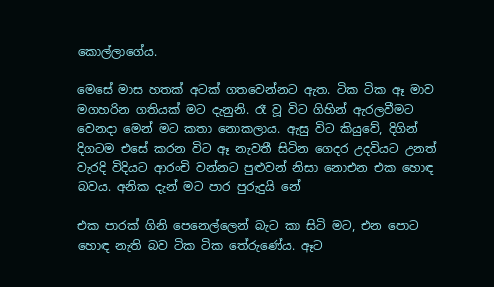කොල්ලාගේය.

මෙසේ මාස හතක් අටක් ගතවෙන්නට ඇත. ටික ටික ඈ මාව මගහරින ගතියක් මට දැනුනි. රෑ වූ විට ගිහින් ඇරලවීමට වෙනදා මෙන් මට කතා නොකලාය. ඇසු විට කියුවේ, දිගින් දිගටම එසේ කරන විට ඈ නැවතී සිටින ගෙදර උදවියට උනත් වැරදි විදියට ආරංචි වන්නට පුළුවන් නිසා නොඑන එක හොඳ බවය. අනික දැන් මට පාර පුරුදුයි නේ

එක පාරක් ගිනි පෙනෙල්ලෙන් බැට කා සිටි මට, එන පොට හොඳ නැති බව ටික ටික තේරුණේය. ඈට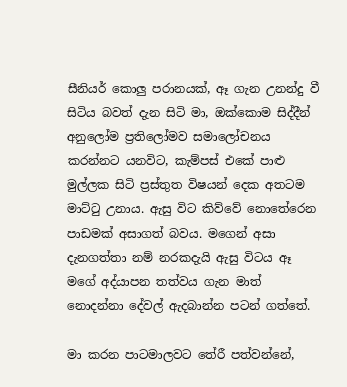සීනියර් කොලු පරානයක්, ඈ ගැන උනන්දු වී සිටිය බවත් දැන සිටි මා, ඔක්කොම සිද්දීන් අනුලෝම ප්‍රතිලෝමව සමාලෝචනය කරන්නට යනවිට, කැම්පස් එකේ පාළු මුල්ලක සිටි ප්‍රස්තුත විෂයන් දෙක අතටම මාට්ටු උනාය. ඇසු විට කිව්වේ නොතේරෙන පාඩමක් අසාගත් බවය. මගෙන් අසා දැනගත්තා නම් නරකදැයි ඇසු විටය ඈ මගේ අද්යාපන තත්වය ගැන මාත් නොදන්නා දේවල් ඇදබාන්න පටන් ගත්තේ.

මා කරන පාටමාලවට තේරී පත්වන්නේ,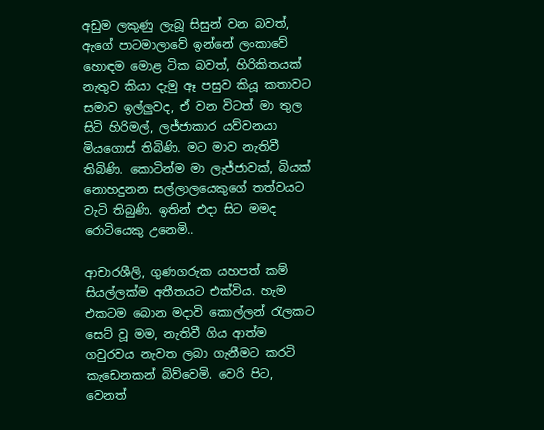අඩුම ලකුණු ලැබූ සිසුන් වන බවත්, ඇගේ පාටමාලාවේ ඉන්නේ ලංකාවේ හොඳම මොළ ටික බවත්, හිරිකිතයක් නැතුව කියා දැමු ඈ පසුව කියූ කතාවට සමාව ඉල්ලුවද, ඒ වන විටත් මා තුල සිටි හිරිමල්, ලජ්ජාකාර යව්වනයා මියගොස් තිබිණි. මට මාව නැතිවී තිබිණි. කොටින්ම මා ලැජ්ජාවක්, බියක් නොහදුනන සල්ලාලයෙකුගේ තත්වයට වැටි තිබුණි. ඉතින් එදා සිට මමද රොටියෙකු උනෙමි..

ආචාරශීලි, ගුණගරුක යහපත් කම් සියල්ලක්ම අතීතයට එක්විය. හැම එකටම බොන මදාවි කොල්ලන් රැලකට සෙට් වූ මම, නැතිවී ගිය ආත්ම ගවුරවය නැවත ලබා ගැනීමට කරටි කැඩෙනකන් බිව්වෙමි. වෙරි පිට, වෙනත්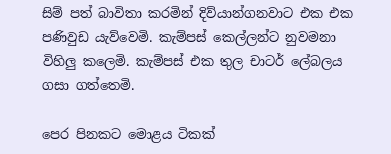සිම් පත් බාවිතා කරමින් දිව්යාන්ගනවාට එක එක පණිවුඩ යැව්වෙමි. කැම්පස් කෙල්ලන්ට නුවමනා විහිලු කලෙමි. කැම්පස් එක තුල චාටර් ලේබලය ගසා ගත්තෙමි.

පෙර පිනකට මොළය ටිකක්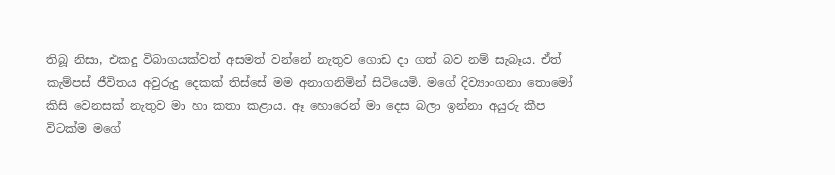තිබූ නිසා, එකදු විබාගයක්වත් අසමත් වන්නේ නැතුව ගොඩ දා ගත් බව නම් සැබෑය. ඒත් කැම්පස් ජීවිතය අවුරුදු දෙකක් තිස්සේ මම අනාගනිමින් සිටියෙමි. මගේ දිව්‍යාංගනා තොමෝ කිසි වෙනසක් නැතුව මා හා කතා කළාය. ඈ හොරෙන් මා දෙස බලා ඉන්නා අයුරු කීප විටක්ම මගේ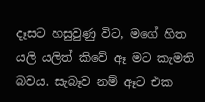දෑසට හසුවුණු විට, මගේ හිත යලි යලිත් කිවේ ඈ මට කැමති බවය. සැබෑව නම් ඈට එක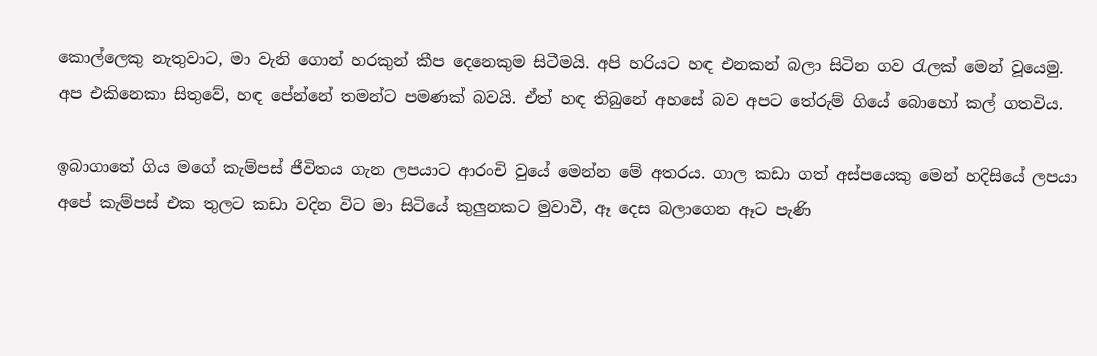කොල්ලෙකු නැතුවාට, මා වැනි ගොන් හරකුන් කීප දෙනෙකුම සිටීමයි. අපි හරියට හඳ එනකන් බලා සිටින ගව රැලක් මෙන් වූයෙමු. අප එකිනෙකා සිතුවේ, හඳ පේන්නේ තමන්ට පමණක් බවයි. ඒත් හඳ තිබුනේ අහසේ බව අපට තේරුම් ගියේ බොහෝ කල් ගතවිය.

ඉබාගාතේ ගිය මගේ කැම්පස් ජීවිතය ගැන ලපයාට ආරංචි වුයේ මෙන්න මේ අතරය. ගාල කඩා ගත් අස්පයෙකු මෙන් හදිසියේ ලපයා අපේ කැම්පස් එක තුලට කඩා වදින විට මා සිටියේ කුලුනකට මුවාවී, ඈ දෙස බලාගෙන ඈට පැණි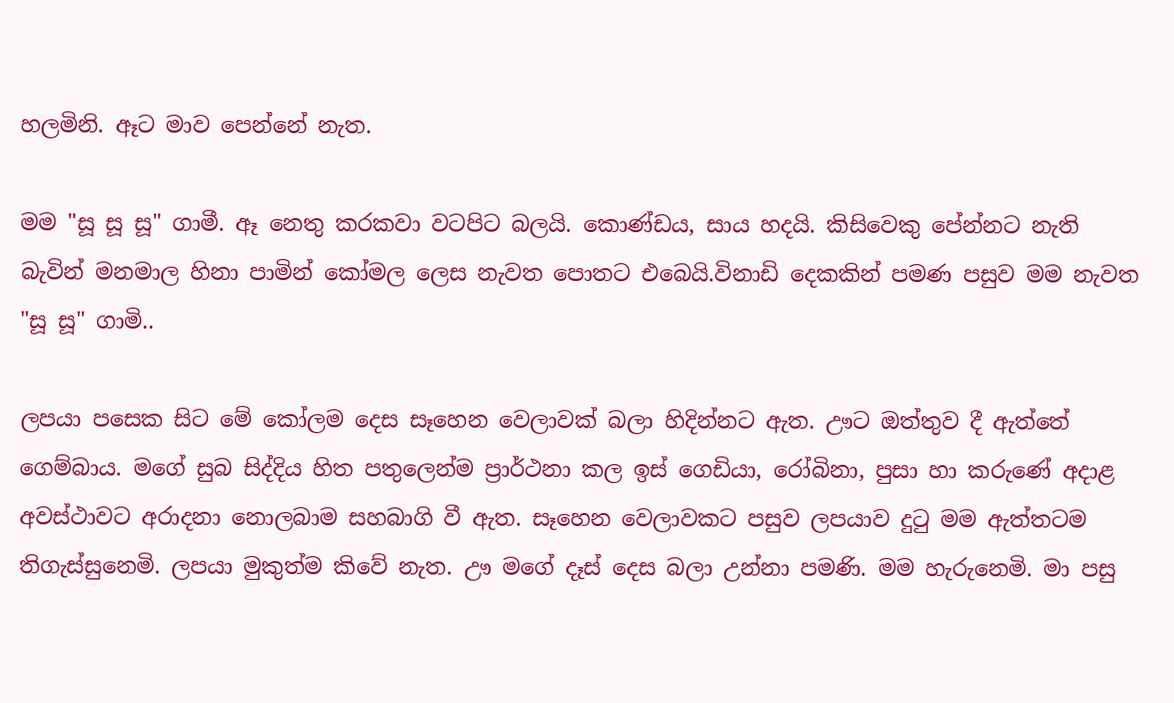හලමිනි. ඈට මාව පෙන්නේ නැත.

මම "සූ සූ සූ" ගාමී. ඈ නෙතු කරකවා වටපිට බලයි. කොණ්ඩය, සාය හදයි. කිසිවෙකු පේන්නට නැති බැවින් මනමාල හිනා පාමින් කෝමල ලෙස නැවත පොතට එබෙයි.විනාඩි දෙකකින් පමණ පසුව මම නැවත "සූ සූ" ගාමි..

ලපයා පසෙක සිට මේ කෝලම දෙස සෑහෙන වෙලාවක් බලා හිදින්නට ඇත. ඌට ඔත්තුව දී ඇත්තේ ගෙම්බාය. මගේ සුබ සිද්දිය හිත පතුලෙන්ම ප්‍රාර්ථනා කල ඉස් ගෙඩියා, රෝබිනා, පුසා හා කරුණේ අදාළ අවස්ථාවට අරාදනා නොලබාම සහබාගි වී ඇත. සෑහෙන වෙලාවකට පසුව ලපයාව දුටු මම ඇත්තටම තිගැස්සුනෙමි. ලපයා මුකුත්ම කිවේ නැත. ඌ මගේ දෑස් දෙස බලා උන්නා පමණි. මම හැරුනෙමි. මා පසු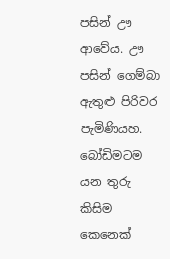පසින් ඌ ආවේය. ඌ පසින් ගෙම්බා ඇතුළු පිරිවර පැමිණියහ. බෝඩිමටම යන තුරු කිසිම කෙනෙක්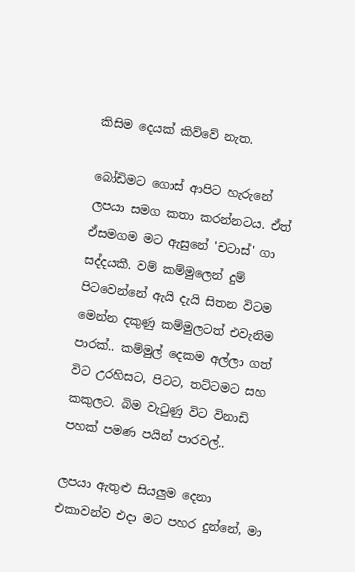කිසිම දෙයක් කිව්වේ නැත.

බෝඩිමට ගොස් ආපිට හැරුනේ ලපයා සමග කතා කරන්නටය. ඒත් ඒසමගම මට ඇසුනේ 'චටාස්' ගා සද්දයකී. වම් කම්මුලෙන් දුම් පිටවෙන්නේ ඇයි දැයි සිතන විටම මෙන්න දකුණු කම්මුලටත් එවැනිම පාරක්.. කම්මුල් දෙකම අල්ලා ගත් විට උරහිසට, පිටට, තට්ටමට සහ කකුලට. බිම වැටුණු විට විනාඩි පහක් පමණ පයින් පාරවල්..

ලපයා ඇතුළු සියලුම දෙනා එකාවන්ව එදා මට පහර දුන්නේ, මා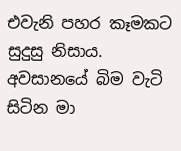එවැනි පහර කෑමකට සුදුසු නිසාය. අවසානයේ බිම වැටි සිටින මා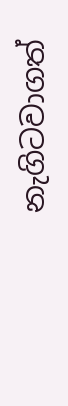නැගිටවාගත්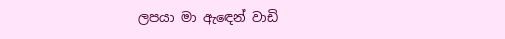ලපයා මා ඇඳෙන් වාඩි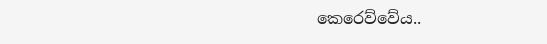කෙරෙව්වේය..